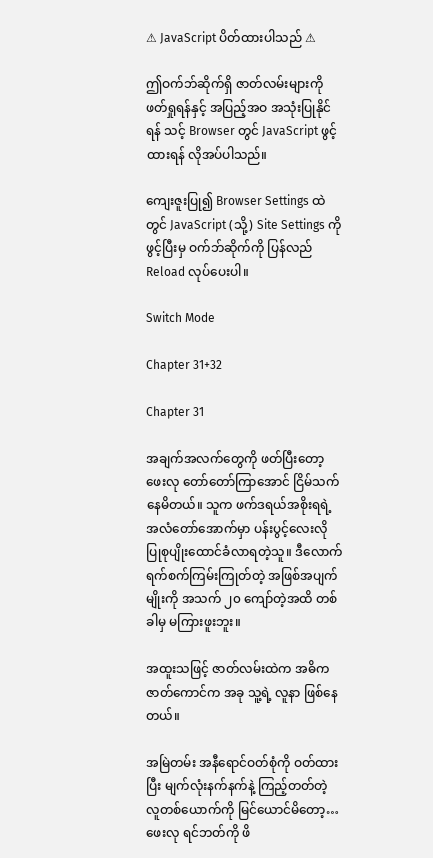⚠ JavaScript ပိတ်ထားပါသည် ⚠

ဤဝက်ဘ်ဆိုက်ရှိ ဇာတ်လမ်းများကို ဖတ်ရှုရန်နှင့် အပြည့်အဝ အသုံးပြုနိုင်ရန် သင့် Browser တွင် JavaScript ဖွင့်ထားရန် လိုအပ်ပါသည်။

ကျေးဇူးပြု၍ Browser Settings ထဲတွင် JavaScript (သို့) Site Settings ကို ဖွင့်ပြီးမှ ဝက်ဘ်ဆိုက်ကို ပြန်လည် Reload လုပ်ပေးပါ။

Switch Mode

Chapter 31+32

Chapter 31

အချက်အလက်တွေကို ဖတ်ပြီးတော့ ဖေးလု တော်တော်ကြာအောင် ငြိမ်သက်နေမိတယ်။ သူက ဖက်ဒရယ်အစိုးရရဲ့ အလံတော်အောက်မှာ ပန်းပွင့်လေးလို ပြုစုပျိုးထောင်ခံလာရတဲ့သူ။ ဒီလောက် ရက်စက်ကြမ်းကြုတ်တဲ့ အဖြစ်အပျက်မျိုးကို အသက် ၂၀ ကျော်တဲ့အထိ တစ်ခါမှ မကြားဖူးဘူး။

အထူးသဖြင့် ဇာတ်လမ်းထဲက အဓိကဇာတ်ကောင်က အခု သူ့ရဲ့ လူနာ ဖြစ်နေတယ်။

အမြဲတမ်း အနီရောင်ဝတ်စုံကို ဝတ်ထားပြီး မျက်လုံးနက်နက်နဲ့ ကြည့်တတ်တဲ့ လူတစ်ယောက်ကို မြင်ယောင်မိတော့… ဖေးလု ရင်ဘတ်ကို ဖိ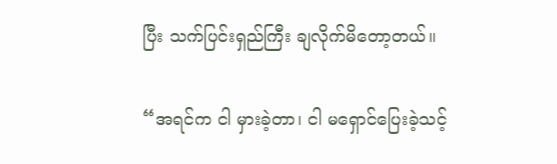ပြီး သက်ပြင်းရှည်ကြီး ချလိုက်မိတော့တယ်။

“အရင်က ငါ မှားခဲ့တာ၊ ငါ မရှောင်ပြေးခဲ့သင့်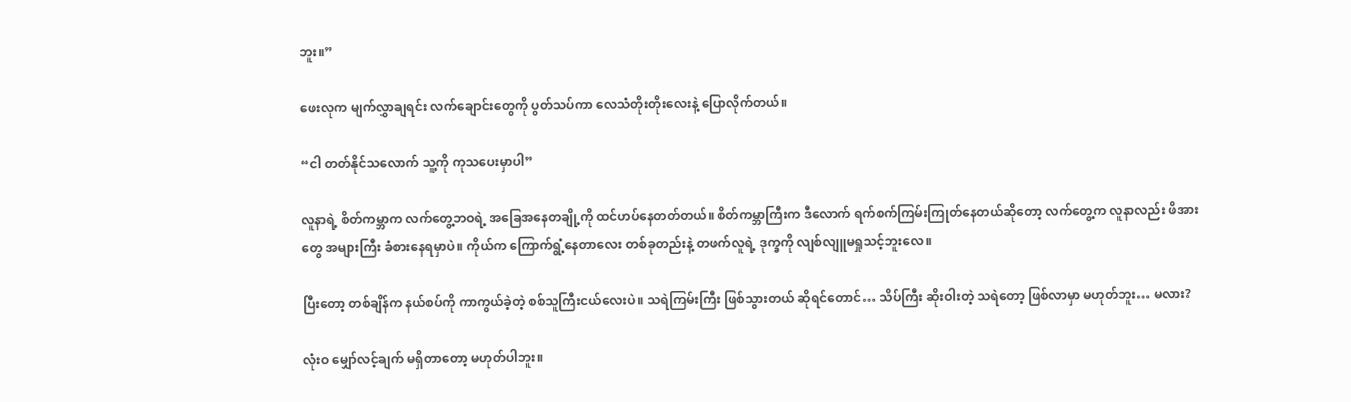ဘူး။”

ဖေးလုက မျက်လွှာချရင်း လက်ချောင်းတွေကို ပွတ်သပ်ကာ လေသံတိုးတိုးလေးနဲ့ ပြောလိုက်တယ်။

“ငါ တတ်နိုင်သလောက် သူ့ကို ကုသပေးမှာပါ”

လူနာရဲ့ စိတ်ကမ္ဘာက လက်တွေ့ဘဝရဲ့ အခြေအနေတချို့ကို ထင်ဟပ်နေတတ်တယ်။ စိတ်ကမ္ဘာကြီးက ဒီလောက် ရက်စက်ကြမ်းကြုတ်နေတယ်ဆိုတော့ လက်တွေ့က လူနာလည်း ဖိအားတွေ အများကြီး ခံစားနေရမှာပဲ။ ကိုယ်က ကြောက်ရွံ့နေတာလေး တစ်ခုတည်းနဲ့ တဖက်လူရဲ့ ဒုက္ခကို လျစ်လျူမရှုသင့်ဘူးလေ။

ပြီးတော့ တစ်ချိန်က နယ်စပ်ကို ကာကွယ်ခဲ့တဲ့ စစ်သူကြီးငယ်လေးပဲ။ သရဲကြမ်းကြီး ဖြစ်သွားတယ် ဆိုရင်တောင်… သိပ်ကြီး ဆိုးဝါးတဲ့ သရဲတော့ ဖြစ်လာမှာ မဟုတ်ဘူး… မလား?

လုံးဝ မျှော်လင့်ချက် မရှိတာတော့ မဟုတ်ပါဘူး။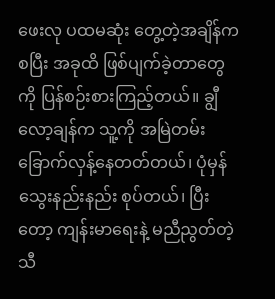ဖေးလု ပထမဆုံး တွေ့တဲ့အချိန်ကစပြီး အခုထိ ဖြစ်ပျက်ခဲ့တာတွေကို ပြန်စဉ်းစားကြည့်တယ်။ ချွီလော့ချန်က သူ့ကို အမြဲတမ်း ခြောက်လှန့်နေတတ်တယ်၊ ပုံမှန် သွေးနည်းနည်း စုပ်တယ်၊ ပြီးတော့ ကျန်းမာရေးနဲ့ မညီညွတ်တဲ့ သီ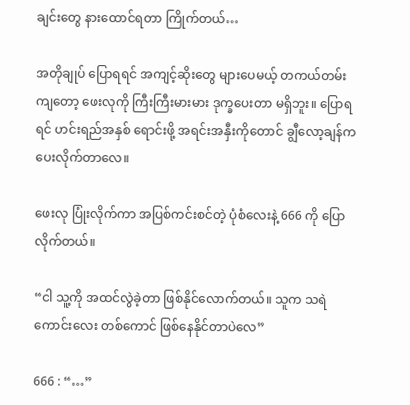ချင်းတွေ နားထောင်ရတာ ကြိုက်တယ်…

အတိုချုပ် ပြောရရင် အကျင့်ဆိုးတွေ များပေမယ့် တကယ်တမ်းကျတော့ ဖေးလုကို ကြီးကြီးမားမား ဒုက္ခပေးတာ မရှိဘူး။ ပြောရရင် ဟင်းရည်အနှစ် ရောင်းဖို့ အရင်းအနှီးကိုတောင် ချွီလော့ချန်က ပေးလိုက်တာလေ။

ဖေးလု ပြုံးလိုက်ကာ အပြစ်ကင်းစင်တဲ့ ပုံစံလေးနဲ့ 666 ကို ပြောလိုက်တယ်။

“ငါ သူ့ကို အထင်လွဲခဲ့တာ ဖြစ်နိုင်လောက်တယ်။ သူက သရဲကောင်းလေး တစ်ကောင် ဖြစ်နေနိုင်တာပဲလေ”

666 : “…”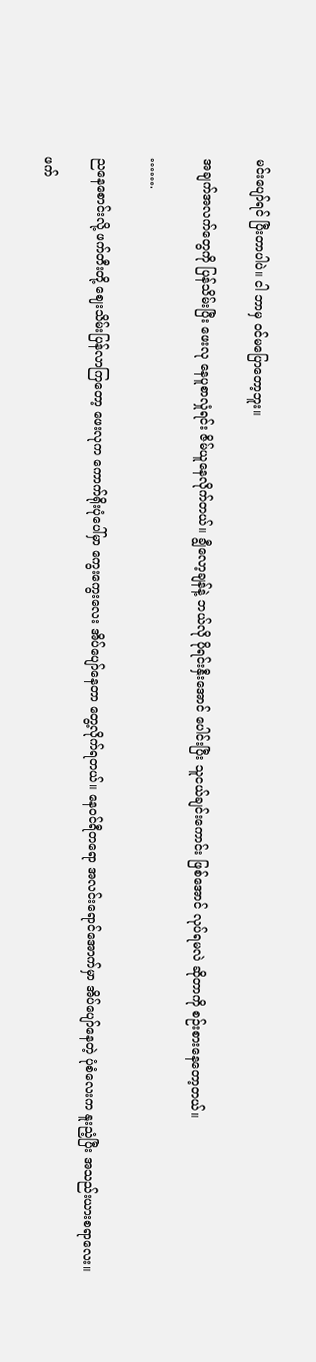မင်းပျော်ရင် ပြီးတာပါပဲ။ ငါ ဘာမှ ဝင်မပြောတော့ဘူး။

အချက်အလက်တွေကို ပြန်သိမ်းပြီး ဖေးလု နေပူစာလှုံရင်း ဇိမ်ယူနေလိုက်တယ်။ ချွီလော့ချန်နဲ့ ဘယ်လို ပိုရင်းနှီးအောင် ပေါင်းပြီး သူငယ်ချင်းကောင်း ဖြစ်အောင် လုပ်ရမလဲ ဆိုတာကို စဉ်းစားနေတော့တယ်။

…….

ညနေစောင်းလို့ ဖက်တီးတို့ ဈေးသိမ်းပြန်လာကြတော့ ဖေးလုက ကောက်ရိုးပုံပေါ်မှာ ကွေးကွေးလေး အိပ်ပျော်နေတာ တွေ့လိုက်ရတယ်။ နေဝင်ရီတရော အလင်းရောင်အောက်မှာ အိပ်ပျော်နေတဲ့ ပုံစံလေးက နူးညံ့ပြီး အသည်းယားစရာလေး။

ဖက်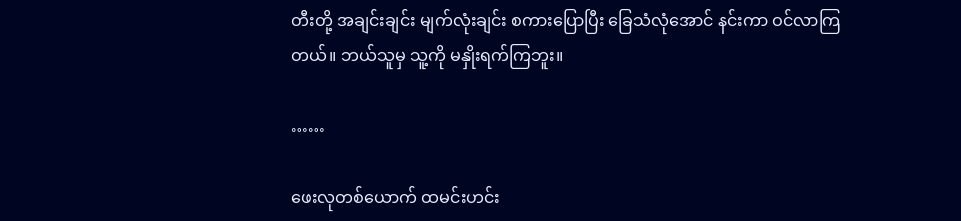တီးတို့ အချင်းချင်း မျက်လုံးချင်း စကားပြောပြီး ခြေသံလုံအောင် နင်းကာ ဝင်လာကြတယ်။ ဘယ်သူမှ သူ့ကို မနှိုးရက်ကြဘူး။

……

ဖေးလုတစ်ယောက် ထမင်းဟင်း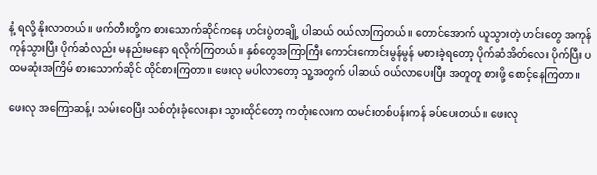နံ့ ရလို့ နိုးလာတယ်။ ဖက်တီးတို့က စားသောက်ဆိုင်ကနေ ဟင်းပွဲတချို့ ပါဆယ် ဝယ်လာကြတယ်။ တောင်အောက် ယူသွားတဲ့ ဟင်းတွေ အကုန်ကုန်သွားပြီး ပိုက်ဆံလည်း မနည်းမနော ရလိုက်ကြတယ်။ နှစ်တွေအကြာကြီး ကောင်းကောင်းမွန်မွန် မစားခဲ့ရတော့ ပိုက်ဆံအိတ်လေး ပိုက်ပြီး ပထမဆုံးအကြိမ် စားသောက်ဆိုင် ထိုင်စားကြတာ။ ဖေးလု မပါလာတော့ သူ့အတွက် ပါဆယ် ဝယ်လာပေးပြီး အတူတူ စားဖို့ စောင့်နေကြတာ။

ဖေးလု အကြောဆန့်၊ သမ်းဝေပြီး သစ်တုံးခုံလေးနား သွားထိုင်တော့ ကတုံးလေးက ထမင်းတစ်ပန်းကန် ခပ်ပေးတယ်။ ဖေးလု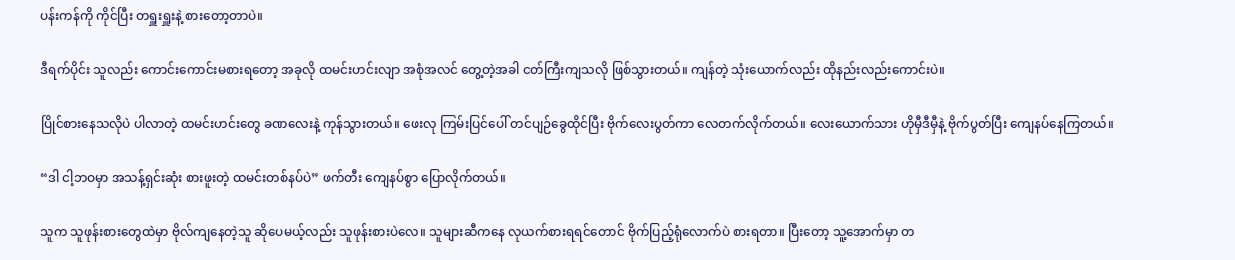ပန်းကန်ကို ကိုင်ပြီး တရှူးရှူးနဲ့ စားတော့တာပဲ။

ဒီရက်ပိုင်း သူလည်း ကောင်းကောင်းမစားရတော့ အခုလို ထမင်းဟင်းလျာ အစုံအလင် တွေ့တဲ့အခါ ငတ်ကြီးကျသလို ဖြစ်သွားတယ်။ ကျန်တဲ့ သုံးယောက်လည်း ထိုနည်းလည်းကောင်းပဲ။

ပြိုင်စားနေသလိုပဲ ပါလာတဲ့ ထမင်းဟင်းတွေ ခဏလေးနဲ့ ကုန်သွားတယ်။ ဖေးလု ကြမ်းပြင်ပေါ် တင်ပျဉ်ခွေထိုင်ပြီး ဗိုက်လေးပွတ်ကာ လေတက်လိုက်တယ်။ လေးယောက်သား ဟိုမှီဒီမှီနဲ့ ဗိုက်ပွတ်ပြီး ကျေနပ်နေကြတယ်။

“ဒါ ငါ့ဘဝမှာ အသန့်ရှင်းဆုံး စားဖူးတဲ့ ထမင်းတစ်နပ်ပဲ” ဖက်တီး ကျေနပ်စွာ ပြောလိုက်တယ်။

သူက သူဖုန်းစားတွေထဲမှာ ဗိုလ်ကျနေတဲ့သူ ဆိုပေမယ့်လည်း သူဖုန်းစားပဲလေ။ သူများဆီကနေ လုယက်စားရရင်တောင် ဗိုက်ပြည့်ရုံလောက်ပဲ စားရတာ။ ပြီးတော့ သူ့အောက်မှာ တ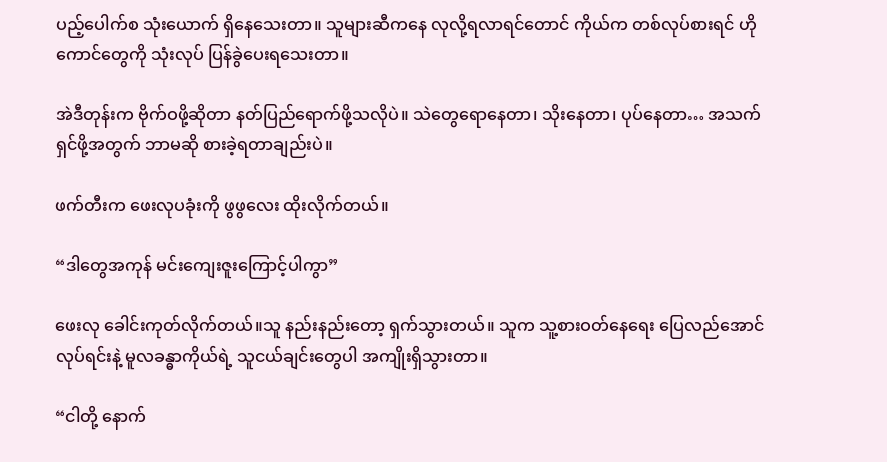ပည့်ပေါက်စ သုံးယောက် ရှိနေသေးတာ။ သူများဆီကနေ လုလို့ရလာရင်တောင် ကိုယ်က တစ်လုပ်စားရင် ဟိုကောင်တွေကို သုံးလုပ် ပြန်ခွဲပေးရသေးတာ။

အဲဒီတုန်းက ဗိုက်ဝဖို့ဆိုတာ နတ်ပြည်ရောက်ဖို့သလိုပဲ။ သဲတွေရောနေတာ၊ သိုးနေတာ၊ ပုပ်နေတာ… အသက်ရှင်ဖို့အတွက် ဘာမဆို စားခဲ့ရတာချည်းပဲ။

ဖက်တီးက ဖေးလုပခုံးကို ဖွဖွလေး ထိုးလိုက်တယ်။

“ဒါတွေအကုန် မင်းကျေးဇူးကြောင့်ပါကွာ”

ဖေးလု ခေါင်းကုတ်လိုက်တယ်။သူ နည်းနည်းတော့ ရှက်သွားတယ်။ သူက သူ့စားဝတ်နေရေး ပြေလည်အောင် လုပ်ရင်းနဲ့ မူလခန္ဓာကိုယ်ရဲ့ သူငယ်ချင်းတွေပါ အကျိုးရှိသွားတာ။

“ငါတို့ နောက်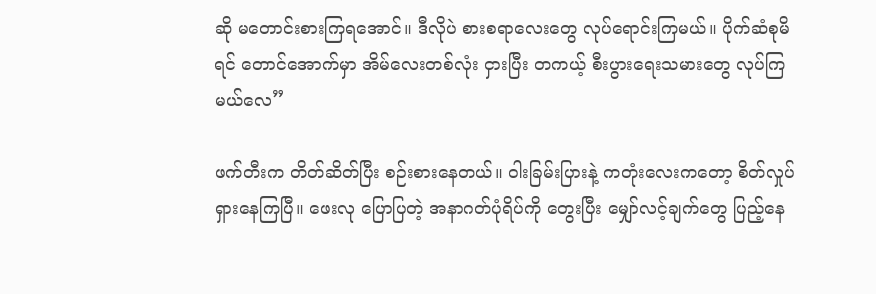ဆို မတောင်းစားကြရအောင်။ ဒီလိုပဲ စားစရာလေးတွေ လုပ်ရောင်းကြမယ်။ ပိုက်ဆံစုမိရင် တောင်အောက်မှာ အိမ်လေးတစ်လုံး ငှားပြီး တကယ့် စီးပွားရေးသမားတွေ လုပ်ကြမယ်လေ”

ဖက်တီးက တိတ်ဆိတ်ပြီး စဉ်းစားနေတယ်။ ဝါးခြမ်းပြားနဲ့ ကတုံးလေးကတော့ စိတ်လှုပ်ရှားနေကြပြီ။ ဖေးလု ပြောပြတဲ့ အနာဂတ်ပုံရိပ်ကို တွေးပြီး မျှော်လင့်ချက်တွေ ပြည့်နေ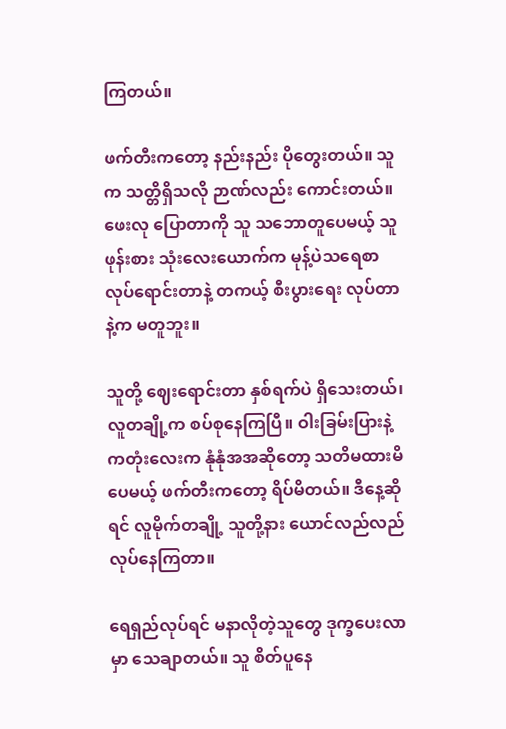ကြတယ်။

ဖက်တီးကတော့ နည်းနည်း ပိုတွေးတယ်။ သူက သတ္တိရှိသလို ဉာဏ်လည်း ကောင်းတယ်။ ဖေးလု ပြောတာကို သူ သဘောတူပေမယ့် သူဖုန်းစား သုံးလေးယောက်က မုန့်ပဲသရေစာ လုပ်ရောင်းတာနဲ့ တကယ့် စီးပွားရေး လုပ်တာနဲ့က မတူဘူး။

သူတို့ ဈေးရောင်းတာ နှစ်ရက်ပဲ ရှိသေးတယ်၊ လူတချို့က စပ်စုနေကြပြီ။ ဝါးခြမ်းပြားနဲ့ ကတုံးလေးက နုံနုံအအဆိုတော့ သတိမထားမိပေမယ့် ဖက်တီးကတော့ ရိပ်မိတယ်။ ဒီနေ့ဆိုရင် လူမိုက်တချို့ သူတို့နား ယောင်လည်လည် လုပ်နေကြတာ။

ရေရှည်လုပ်ရင် မနာလိုတဲ့သူတွေ ဒုက္ခပေးလာမှာ သေချာတယ်။ သူ စိတ်ပူနေ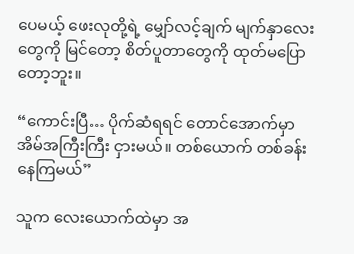ပေမယ့် ဖေးလုတို့ရဲ့ မျှော်လင့်ချက် မျက်နှာလေးတွေကို မြင်တော့ စိတ်ပူတာတွေကို ထုတ်မပြောတော့ဘူး။

“ကောင်းပြီ… ပိုက်ဆံရရင် တောင်အောက်မှာ အိမ်အကြီးကြီး ငှားမယ်။ တစ်ယောက် တစ်ခန်း နေကြမယ်”

သူက လေးယောက်ထဲမှာ အ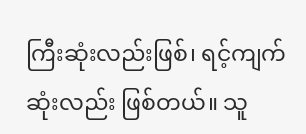ကြီးဆုံးလည်းဖြစ်၊ ရင့်ကျက်ဆုံးလည်း ဖြစ်တယ်။ သူ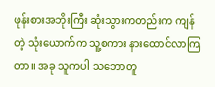ဖုန်းစားအဘိုးကြီး ဆုံးသွားကတည်းက ကျန်တဲ့ သုံးယောက်က သူ့စကား နားထောင်လာကြတာ။ အခု သူကပါ သဘောတူ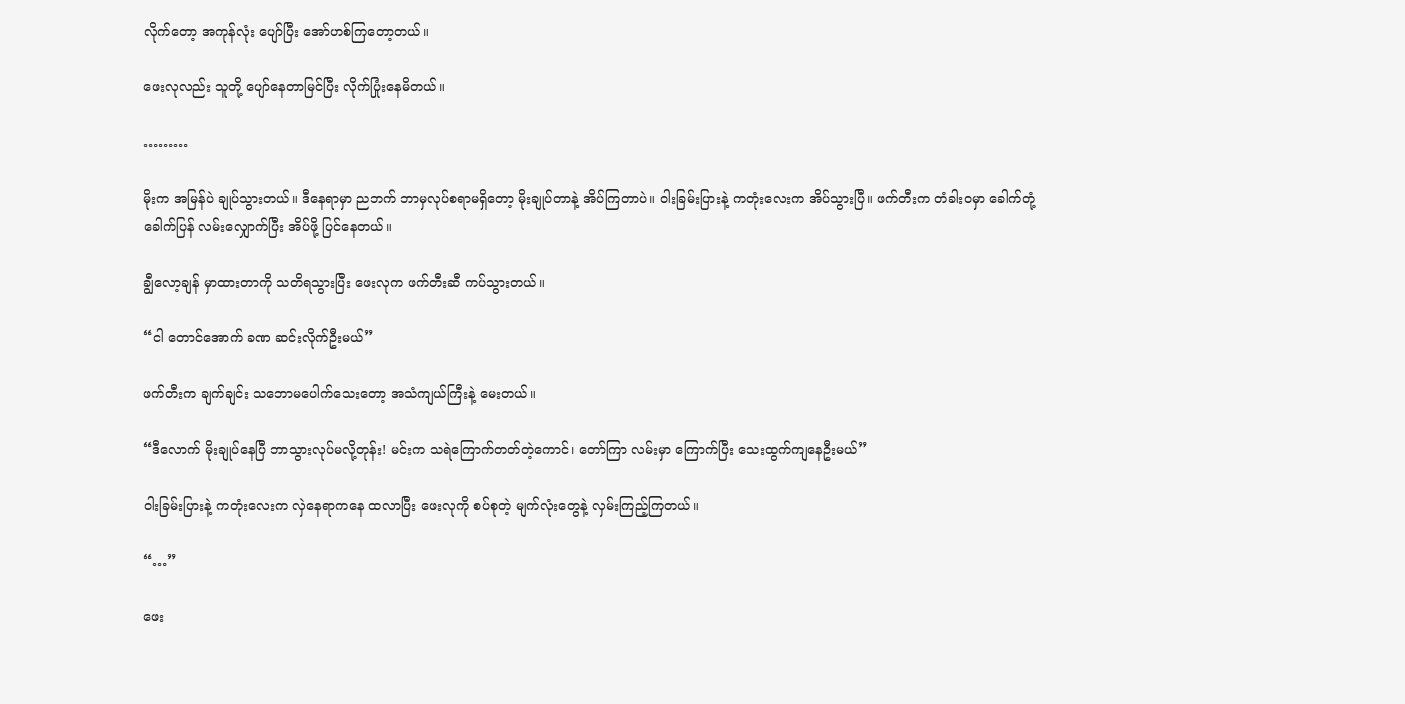လိုက်တော့ အကုန်လုံး ပျော်ပြီး အော်ဟစ်ကြတော့တယ်။

ဖေးလုလည်း သူတို့ ပျော်နေတာမြင်ပြီး လိုက်ပြုံးနေမိတယ်။

………

မိုးက အမြန်ပဲ ချုပ်သွားတယ်။ ဒီနေရာမှာ ညဘက် ဘာမှလုပ်စရာမရှိတော့ မိုးချုပ်တာနဲ့ အိပ်ကြတာပဲ။ ဝါးခြမ်းပြားနဲ့ ကတုံးလေးက အိပ်သွားပြီ။ ဖက်တီးက တံခါးဝမှာ ခေါက်တုံ့ခေါက်ပြန် လမ်းလျှောက်ပြီး အိပ်ဖို့ ပြင်နေတယ်။

ချွီလော့ချန် မှာထားတာကို သတိရသွားပြီး ဖေးလုက ဖက်တီးဆီ ကပ်သွားတယ်။

“ငါ တောင်အောက် ခဏ ဆင်းလိုက်ဦးမယ်”

ဖက်တီးက ချက်ချင်း သဘောမပေါက်သေးတော့ အသံကျယ်ကြီးနဲ့ မေးတယ်။

“ဒီလောက် မိုးချုပ်နေပြီ ဘာသွားလုပ်မလို့တုန်း! မင်းက သရဲကြောက်တတ်တဲ့ကောင်၊ တော်ကြာ လမ်းမှာ ကြောက်ပြီး သေးထွက်ကျနေဦးမယ်”

ဝါးခြမ်းပြားနဲ့ ကတုံးလေးက လှဲနေရာကနေ ထလာပြီး ဖေးလုကို စပ်စုတဲ့ မျက်လုံးတွေနဲ့ လှမ်းကြည့်ကြတယ်။

“…”

ဖေး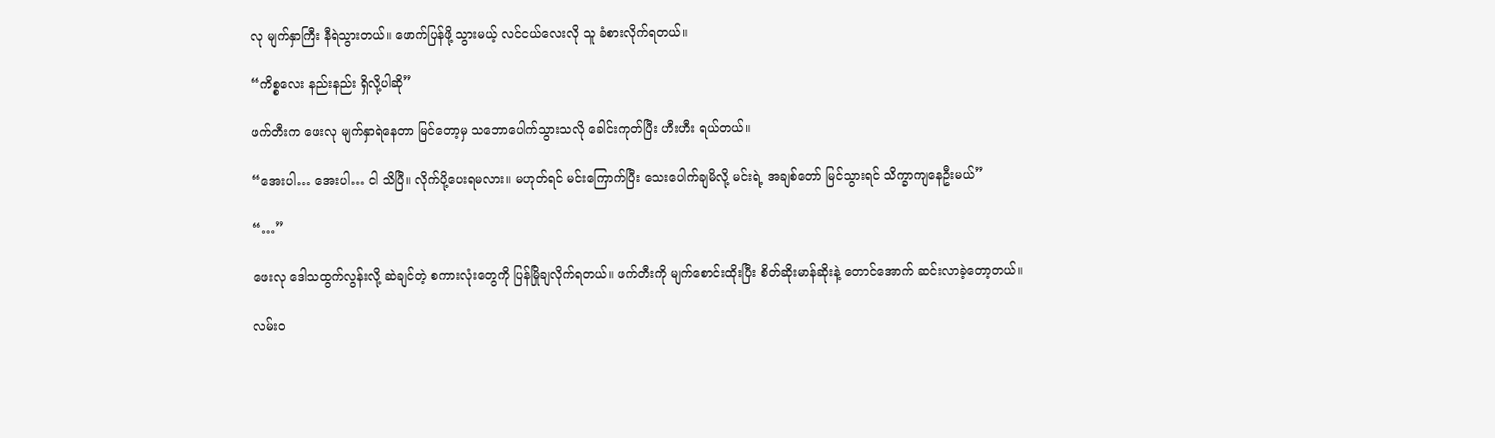လု မျက်နှာကြီး နီရဲသွားတယ်။ ဖောက်ပြန်ဖို့ သွားမယ့် လင်ငယ်လေးလို သူ ခံစားလိုက်ရတယ်။

“ကိစ္စလေး နည်းနည်း ရှိလို့ပါဆို”

ဖက်တီးက ဖေးလု မျက်နှာရဲနေတာ မြင်တော့မှ သဘောပေါက်သွားသလို ခေါင်းကုတ်ပြီး ဟီးဟီး ရယ်တယ်။

“အေးပါ… အေးပါ… ငါ သိပြီ။ လိုက်ပို့ပေးရမလား။ မဟုတ်ရင် မင်းကြောက်ပြီး သေးပေါက်ချမိလို့ မင်းရဲ့ အချစ်တော် မြင်သွားရင် သိက္ခာကျနေဦးမယ်”

“…”

ဖေးလု ဒေါသထွက်လွန်းလို့ ဆဲချင်တဲ့ စကားလုံးတွေကို ပြန်မြိုချလိုက်ရတယ်။ ဖက်တီးကို မျက်စောင်းထိုးပြီး စိတ်ဆိုးမာန်ဆိုးနဲ့ တောင်အောက် ဆင်းလာခဲ့တော့တယ်။

လမ်းဝ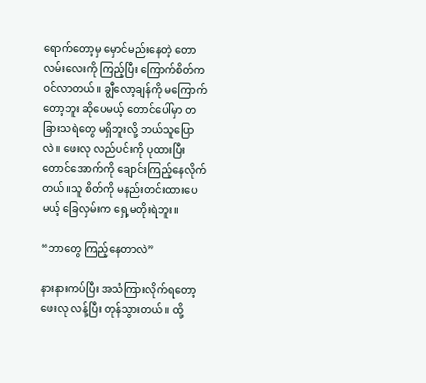ရောက်တော့မှ မှောင်မည်းနေတဲ့ တောလမ်းလေးကို ကြည့်ပြီး ကြောက်စိတ်က ဝင်လာတယ်။ ချွီလော့ချန်ကို မကြောက်တော့ဘူး ဆိုပေမယ့် တောင်ပေါ်မှာ တခြားသရဲတွေ မရှိဘူးလို့ ဘယ်သူပြောလဲ။ ဖေးလု လည်ပင်းကို ပုထားပြီး တောင်အောက်ကို ချောင်းကြည့်နေလိုက်တယ်။သူ စိတ်ကို မနည်းတင်းထားပေမယ့် ခြေလှမ်းက ရှေ့မတိုးရဲဘူး။

“ဘာတွေ ကြည့်နေတာလဲ”

နားနားကပ်ပြီး အသံကြားလိုက်ရတော့ ဖေးလု လန့်ပြီး တုန်သွားတယ်။ ထို့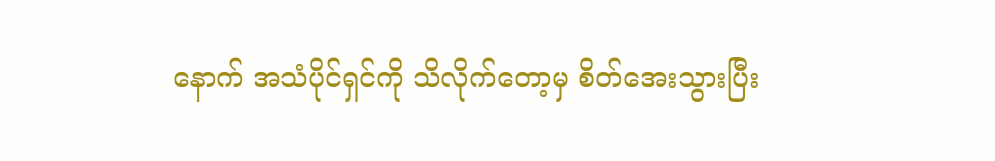နောက် အသံပိုင်ရှင်ကို သိလိုက်တော့မှ စိတ်အေးသွားပြီး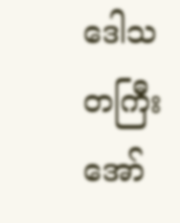ဒေါသတကြီး အော်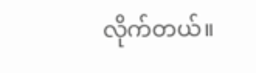လိုက်တယ်။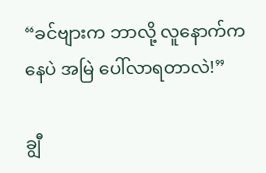“ခင်ဗျားက ဘာလို့ လူနောက်ကနေပဲ အမြဲ ပေါ်လာရတာလဲ!”

ချွီ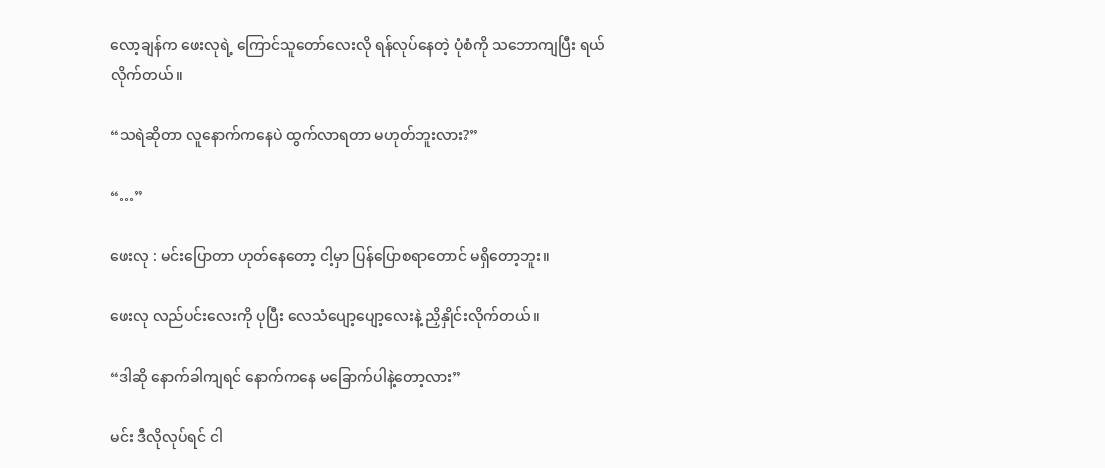လော့ချန်က ဖေးလုရဲ့ ကြောင်သူတော်လေးလို ရန်လုပ်နေတဲ့ ပုံစံကို သဘောကျပြီး ရယ်လိုက်တယ်။

“သရဲဆိုတာ လူနောက်ကနေပဲ ထွက်လာရတာ မဟုတ်ဘူးလား?”

“…”

ဖေးလု : မင်းပြောတာ ဟုတ်နေတော့ ငါ့မှာ ပြန်ပြောစရာတောင် မရှိတော့ဘူး။

ဖေးလု လည်ပင်းလေးကို ပုပြီး လေသံပျော့ပျော့လေးနဲ့ ညှိနှိုင်းလိုက်တယ်။

“ဒါဆို နောက်ခါကျရင် နောက်ကနေ မခြောက်ပါနဲ့တော့လား”

မင်း ဒီလိုလုပ်ရင် ငါ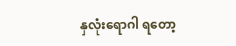နှလုံးရောဂါ ရတော့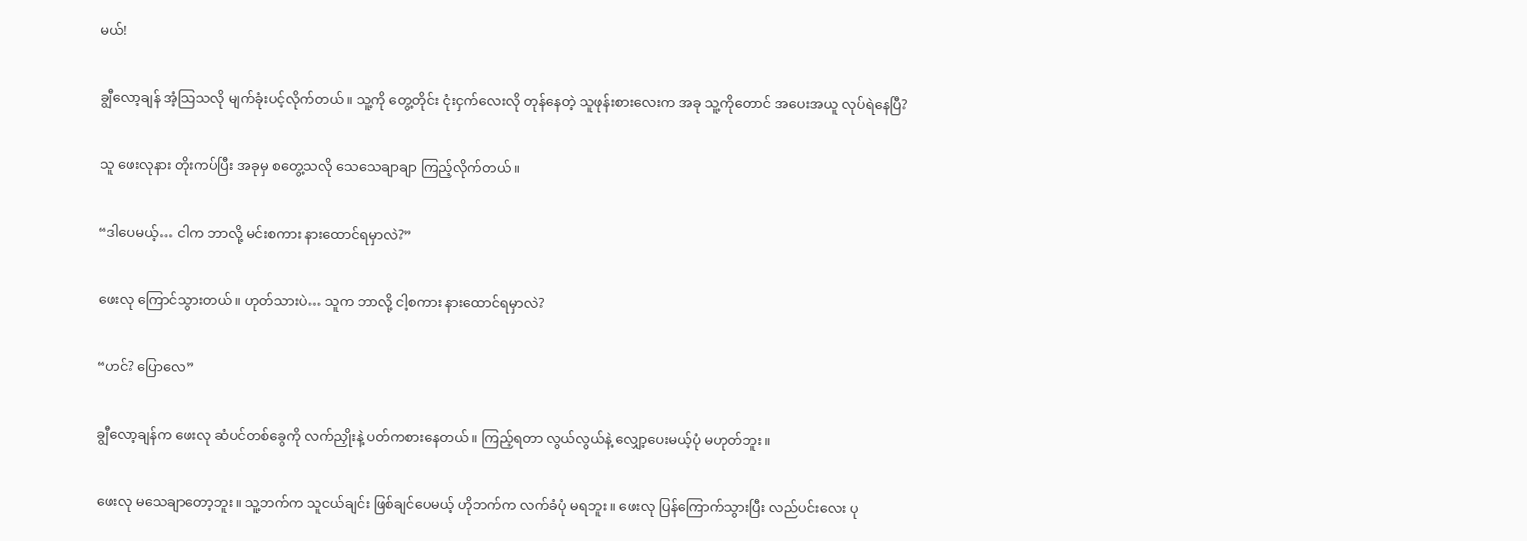မယ်!

ချွီလော့ချန် အံ့သြသလို မျက်ခုံးပင့်လိုက်တယ်။ သူ့ကို တွေ့တိုင်း ငုံးငှက်လေးလို တုန်နေတဲ့ သူဖုန်းစားလေးက အခု သူ့ကိုတောင် အပေးအယူ လုပ်ရဲနေပြီ?

သူ ဖေးလုနား တိုးကပ်ပြီး အခုမှ စတွေ့သလို သေသေချာချာ ကြည့်လိုက်တယ်။

“ဒါပေမယ့်… ငါက ဘာလို့ မင်းစကား နားထောင်ရမှာလဲ?”

ဖေးလု ကြောင်သွားတယ်။ ဟုတ်သားပဲ… သူက ဘာလို့ ငါ့စကား နားထောင်ရမှာလဲ?

“ဟင်? ပြောလေ”

ချွီလော့ချန်က ဖေးလု ဆံပင်တစ်ခွေကို လက်ညှိုးနဲ့ ပတ်ကစားနေတယ်။ ကြည့်ရတာ လွယ်လွယ်နဲ့ လျှော့ပေးမယ့်ပုံ မဟုတ်ဘူး။

ဖေးလု မသေချာတော့ဘူး။ သူ့ဘက်က သူငယ်ချင်း ဖြစ်ချင်ပေမယ့် ဟိုဘက်က လက်ခံပုံ မရဘူး။ ဖေးလု ပြန်ကြောက်သွားပြီး လည်ပင်းလေး ပု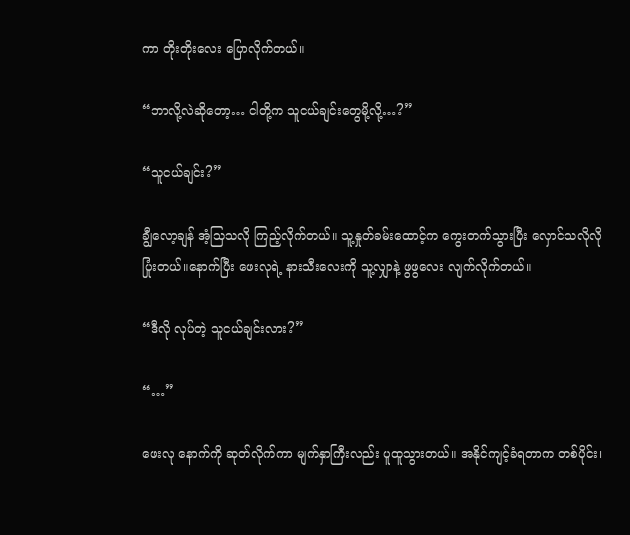ကာ တိုးတိုးလေး ပြောလိုက်တယ်။

“ဘာလို့လဲဆိုတော့… ငါတို့က သူငယ်ချင်းတွေမို့လို့…?”

“သူငယ်ချင်း?”

ချွီလော့ချန် အံ့သြသလို ကြည့်လိုက်တယ်။ သူ့နှုတ်ခမ်းထောင့်က ကွေးတက်သွားပြီး လှောင်သလိုလို ပြုံးတယ်။နောက်ပြီး ဖေးလုရဲ့ နားသီးလေးကို သူ့လျှာနဲ့ ဖွဖွလေး လျက်လိုက်တယ်။

“ဒီလို လုပ်တဲ့ သူငယ်ချင်းလား?”

“…”

ဖေးလု နောက်ကို ဆုတ်လိုက်ကာ မျက်နှာကြီးလည်း ပူထူသွားတယ်။ အနိုင်ကျင့်ခံရတာက တစ်ပိုင်း၊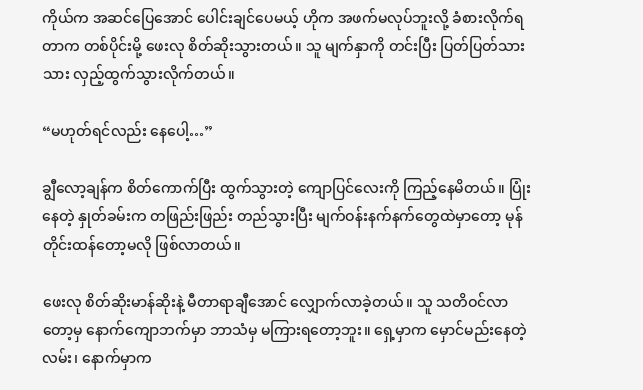ကိုယ်က အဆင်ပြေအောင် ပေါင်းချင်ပေမယ့် ဟိုက အဖက်မလုပ်ဘူးလို့ ခံစားလိုက်ရတာက တစ်ပိုင်းမို့ ဖေးလု စိတ်ဆိုးသွားတယ်။ သူ မျက်နှာကို တင်းပြီး ပြတ်ပြတ်သားသား လှည့်ထွက်သွားလိုက်တယ်။

“မဟုတ်ရင်လည်း နေပေါ့…”

ချွီလော့ချန်က စိတ်ကောက်ပြီး ထွက်သွားတဲ့ ကျောပြင်လေးကို ကြည့်နေမိတယ်။ ပြုံးနေတဲ့ နှုတ်ခမ်းက တဖြည်းဖြည်း တည်သွားပြီး မျက်ဝန်းနက်နက်တွေထဲမှာတော့ မုန်တိုင်းထန်တော့မလို ဖြစ်လာတယ်။

ဖေးလု စိတ်ဆိုးမာန်ဆိုးနဲ့ မီတာရာချီအောင် လျှောက်လာခဲ့တယ်။ သူ သတိဝင်လာတော့မှ နောက်ကျောဘက်မှာ ဘာသံမှ မကြားရတော့ဘူး။ ရှေ့မှာက မှောင်မည်းနေတဲ့ လမ်း၊ နောက်မှာက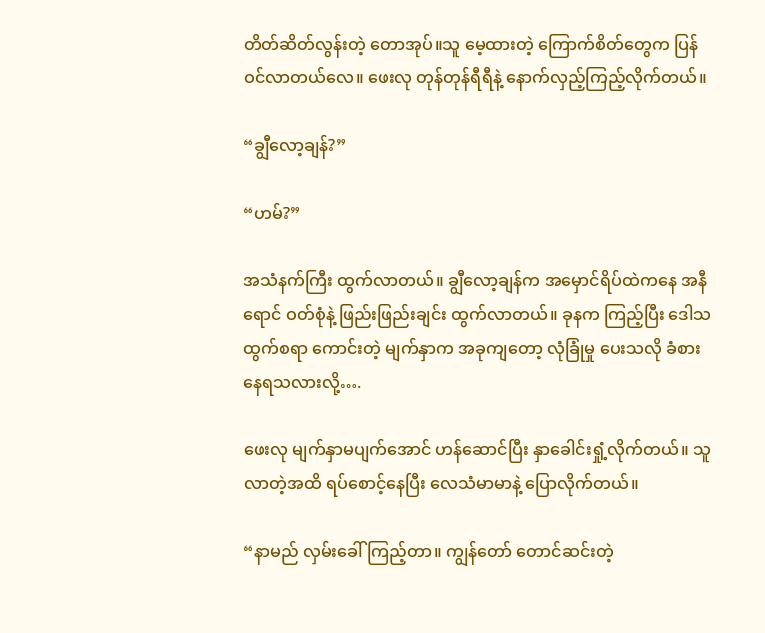တိတ်ဆိတ်လွန်းတဲ့ တောအုပ်။သူ မေ့ထားတဲ့ ကြောက်စိတ်တွေက ပြန်ဝင်လာတယ်လေ။ ဖေးလု တုန်တုန်ရီရီနဲ့ နောက်လှည့်ကြည့်လိုက်တယ်။

“ချွီလော့ချန်?”

“ဟမ်?”

အသံနက်ကြီး ထွက်လာတယ်။ ချွီလော့ချန်က အမှောင်ရိပ်ထဲကနေ အနီရောင် ဝတ်စုံနဲ့ ဖြည်းဖြည်းချင်း ထွက်လာတယ်။ ခုနက ကြည့်ပြီး ဒေါသထွက်စရာ ကောင်းတဲ့ မျက်နှာက အခုကျတော့ လုံခြုံမှု ပေးသလို ခံစားနေရသလားလို့….

ဖေးလု မျက်နှာမပျက်အောင် ဟန်ဆောင်ပြီး နှာခေါင်းရှုံ့လိုက်တယ်။ သူ လာတဲ့အထိ ရပ်စောင့်နေပြီး လေသံမာမာနဲ့ ပြောလိုက်တယ်။

“နာမည် လှမ်းခေါ်ကြည့်တာ။ ကျွန်တော် တောင်ဆင်းတဲ့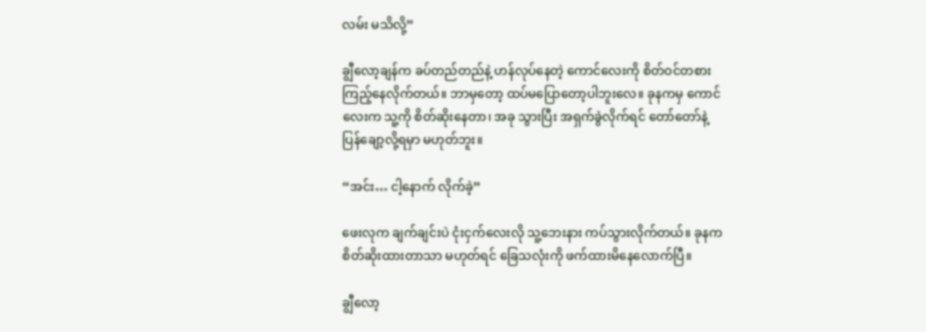လမ်း မသိလို့”

ချွီလော့ချန်က ခပ်တည်တည်နဲ့ ဟန်လုပ်နေတဲ့ ကောင်လေးကို စိတ်ဝင်တစား ကြည့်နေလိုက်တယ်။ ဘာမှတော့ ထပ်မပြောတော့ပါဘူးလေ။ ခုနကမှ ကောင်လေးက သူ့ကို စိတ်ဆိုးနေတာ၊ အခု သွားပြီး အရှက်ခွဲလိုက်ရင် တော်တော်နဲ့ ပြန်ချော့လို့ရမှာ မဟုတ်ဘူး။

“အင်း… ငါ့နောက် လိုက်ခဲ့”

ဖေးလုက ချက်ချင်းပဲ ငုံးငှက်လေးလို သူ့ဘေးနား ကပ်သွားလိုက်တယ်။ ခုနက စိတ်ဆိုးထားတာသာ မဟုတ်ရင် ခြေသလုံးကို ဖက်ထားမိနေလောက်ပြီ။

ချွီလော့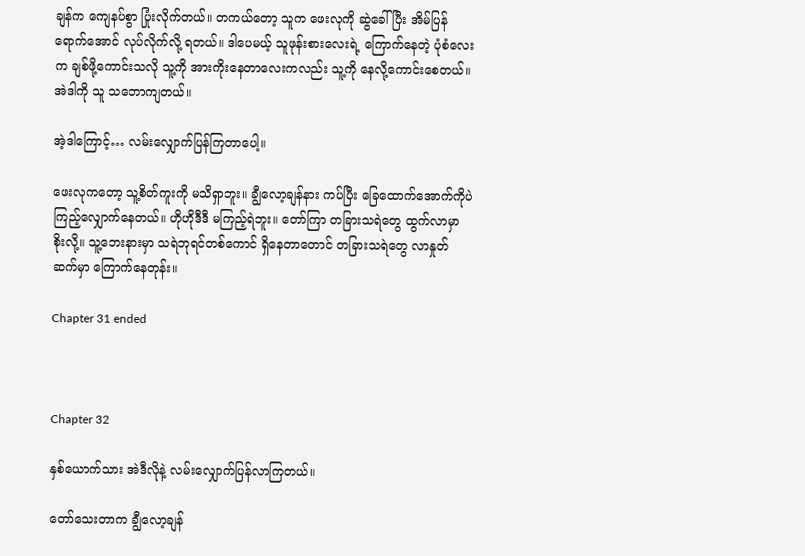ချန်က ကျေနပ်စွာ ပြုံးလိုက်တယ်။ တကယ်တော့ သူက ဖေးလုကို ဆွဲခေါ်ပြီး အိမ်ပြန်ရောက်အောင် လုပ်လိုက်လို့ ရတယ်။ ဒါပေမယ့် သူဖုန်းစားလေးရဲ့ ကြောက်နေတဲ့ ပုံစံလေးက ချစ်ဖို့ကောင်းသလို သူ့ကို အားကိုးနေတာလေးကလည်း သူ့ကို နေလို့ကောင်းစေတယ်။အဲဒါကို သူ သဘောကျတယ်။

အဲ့ဒါကြောင့်… လမ်းလျှောက်ပြန်ကြတာပေါ့။

ဖေးလုကတော့ သူ့စိတ်ကူးကို မသိရှာဘူး။ ချွီလော့ချန်နား ကပ်ပြီး ခြေထောက်အောက်ကိုပဲ ကြည့်လျှောက်နေတယ်။ ဟိုဟိုဒီဒီ မကြည့်ရဲဘူး။ တော်ကြာ တခြားသရဲတွေ ထွက်လာမှာ စိုးလို့။ သူ့ဘေးနားမှာ သရဲဘုရင်တစ်ကောင် ရှိနေတာတောင် တခြားသရဲတွေ လာနှုတ်ဆက်မှာ ကြောက်နေတုန်း။

Chapter 31 ended



Chapter 32

နှစ်ယောက်သား အဲဒီလိုနဲ့ လမ်းလျှောက်ပြန်လာကြတယ်။

တော်သေးတာက ချွီလော့ချန်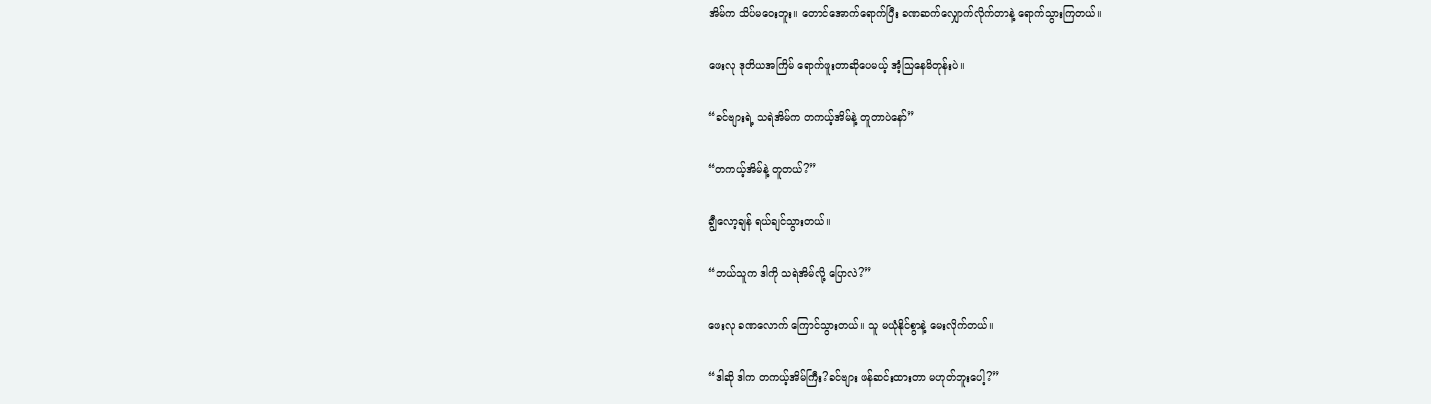အိမ်က သိပ်မဝေးဘူး။ တောင်အောက်ရောက်ပြီး ခဏဆက်လျှောက်လိုက်တာနဲ့ ရောက်သွားကြတယ်။

ဖေးလု ဒုတိယအကြိမ် ရောက်ဖူးတာဆိုပေမယ့် အံ့သြနေမိတုန်းပဲ။

“ခင်ဗျားရဲ့ သရဲအိမ်က တကယ့်အိမ်နဲ့ တူတာပဲနော်”

“တကယ့်အိမ်နဲ့ တူတယ်?”

ချွီလော့ချန် ရယ်ချင်သွားတယ်။

“ဘယ်သူက ဒါကို သရဲအိမ်လို့ ပြောလဲ?”

ဖေးလု ခဏလောက် ကြောင်သွားတယ်။ သူ မယုံနိုင်စွာနဲ့ မေးလိုက်တယ်။

“ဒါဆို ဒါက တကယ့်အိမ်ကြီး?ခင်ဗျား ဖန်ဆင်းထားတာ မဟုတ်ဘူးပေါ့?”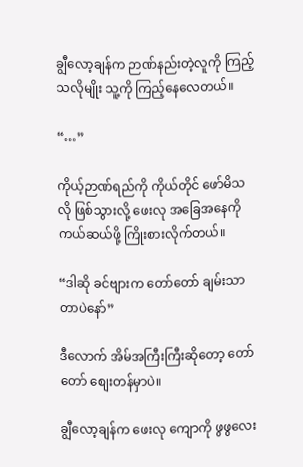ချွီလော့ချန်က ဉာဏ်နည်းတဲ့လူကို ကြည့်သလိုမျိုး သူ့ကို ကြည့်နေလေတယ်။

“…”

ကိုယ့်ဉာဏ်ရည်ကို ကိုယ်တိုင် ဖော်မိသလို ဖြစ်သွားလို့ ဖေးလု အခြေအနေကို ကယ်ဆယ်ဖို့ ကြိုးစားလိုက်တယ်။

“ဒါဆို ခင်ဗျားက တော်တော် ချမ်းသာတာပဲနော်”

ဒီလောက် အိမ်အကြီးကြီးဆိုတော့ တော်တော် စျေးတန်မှာပဲ။

ချွီလော့ချန်က ဖေးလု ကျောကို ဖွဖွလေး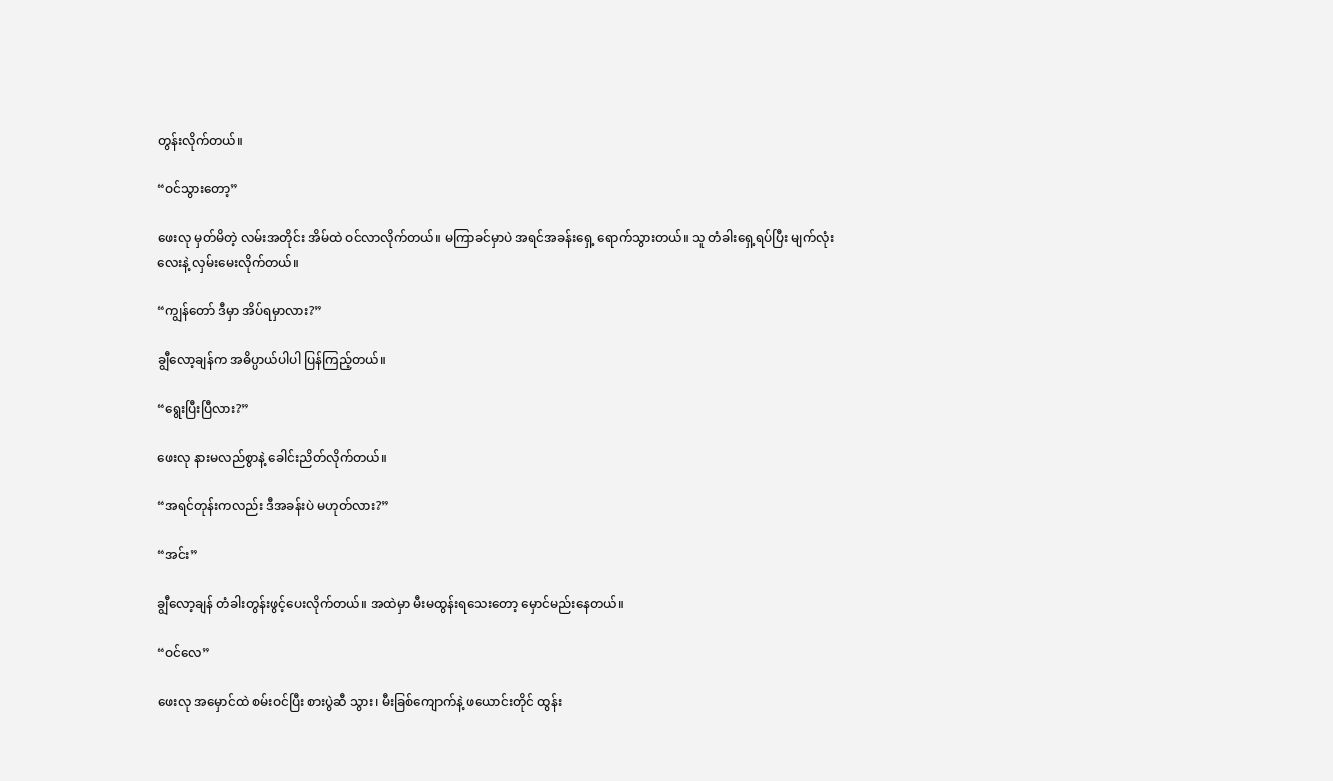တွန်းလိုက်တယ်။

“ဝင်သွားတော့”

ဖေးလု မှတ်မိတဲ့ လမ်းအတိုင်း အိမ်ထဲ ဝင်လာလိုက်တယ်။ မကြာခင်မှာပဲ အရင်အခန်းရှေ့ ရောက်သွားတယ်။ သူ တံခါးရှေ့ရပ်ပြီး မျက်လုံးလေးနဲ့ လှမ်းမေးလိုက်တယ်။

“ကျွန်တော် ဒီမှာ အိပ်ရမှာလား?”

ချွီလော့ချန်က အဓိပ္ပာယ်ပါပါ ပြန်ကြည့်တယ်။

“ရွေးပြီးပြီလား?”

ဖေးလု နားမလည်စွာနဲ့ ခေါင်းညိတ်လိုက်တယ်။

“အရင်တုန်းကလည်း ဒီအခန်းပဲ မဟုတ်လား?”

“အင်း”

ချွီလော့ချန် တံခါးတွန်းဖွင့်ပေးလိုက်တယ်။ အထဲမှာ မီးမထွန်းရသေးတော့ မှောင်မည်းနေတယ်။

“ဝင်လေ”

ဖေးလု အမှောင်ထဲ စမ်းဝင်ပြီး စားပွဲဆီ သွား၊ မီးခြစ်ကျောက်နဲ့ ဖယောင်းတိုင် ထွန်း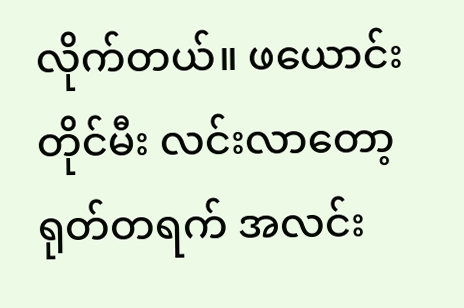လိုက်တယ်။ ဖယောင်းတိုင်မီး လင်းလာတော့ ရုတ်တရက် အလင်း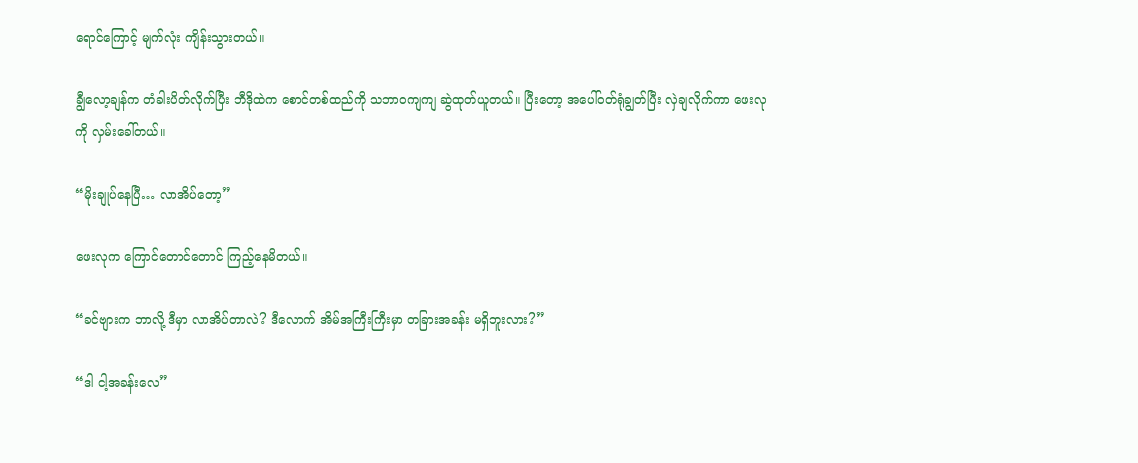ရောင်ကြောင့် မျက်လုံး ကျိန်းသွားတယ်။

ချွီလော့ချန်က တံခါးပိတ်လိုက်ပြီး ဘီဒိုထဲက စောင်တစ်ထည်ကို သဘာဝကျကျ ဆွဲထုတ်ယူတယ်။ ပြီးတော့ အပေါ်ဝတ်ရုံချွတ်ပြီး လှဲချလိုက်ကာ ဖေးလုကို လှမ်းခေါ်တယ်။

“မိုးချုပ်နေပြီ… လာအိပ်တော့”

ဖေးလုက ကြောင်တောင်တောင် ကြည့်နေမိတယ်။

“ခင်ဗျားက ဘာလို့ ဒီမှာ လာအိပ်တာလဲ? ဒီလောက် အိမ်အကြီးကြီးမှာ တခြားအခန်း မရှိဘူးလား?”

“ဒါ ငါ့အခန်းလေ”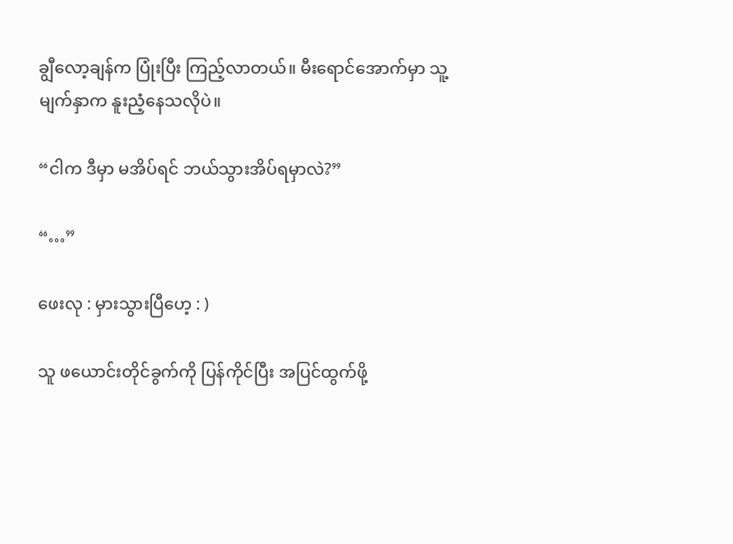ချွီလော့ချန်က ပြုံးပြီး ကြည့်လာတယ်။ မီးရောင်အောက်မှာ သူ့မျက်နှာက နူးညံ့နေသလိုပဲ။

“ငါက ဒီမှာ မအိပ်ရင် ဘယ်သွားအိပ်ရမှာလဲ?”

“…”

ဖေးလု : မှားသွားပြီဟေ့ : )

သူ ဖယောင်းတိုင်ခွက်ကို ပြန်ကိုင်ပြီး အပြင်ထွက်ဖို့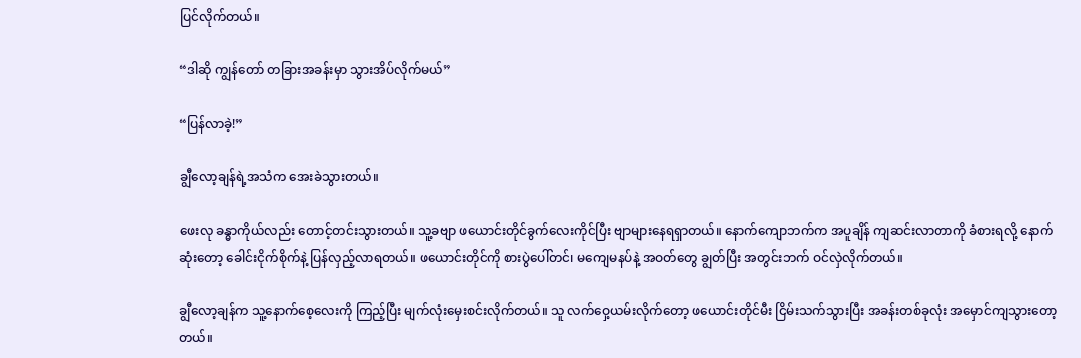ပြင်လိုက်တယ်။

“ဒါဆို ကျွန်တော် တခြားအခန်းမှာ သွားအိပ်လိုက်မယ်”

“ပြန်လာခဲ့!”

ချွီလော့ချန်ရဲ့အသံက အေးခဲသွားတယ်။

ဖေးလု ခန္ဓာကိုယ်လည်း တောင့်တင်းသွားတယ်။ သူ့ခဗျာ ဖယောင်းတိုင်ခွက်လေးကိုင်ပြီး ဗျာများနေရရှာတယ်။ နောက်ကျောဘက်က အပူချိန် ကျဆင်းလာတာကို ခံစားရလို့ နောက်ဆုံးတော့ ခေါင်းငိုက်စိုက်နဲ့ ပြန်လှည့်လာရတယ်။ ဖယောင်းတိုင်ကို စားပွဲပေါ်တင်၊ မကျေမနပ်နဲ့ အဝတ်တွေ ချွတ်ပြီး အတွင်းဘက် ဝင်လှဲလိုက်တယ်။

ချွီလော့ချန်က သူ့နောက်စေ့လေးကို ကြည့်ပြီး မျက်လုံးမှေးစင်းလိုက်တယ်။ သူ လက်ဝှေ့ယမ်းလိုက်တော့ ဖယောင်းတိုင်မီး ငြိမ်းသက်သွားပြီး အခန်းတစ်ခုလုံး အမှောင်ကျသွားတော့တယ်။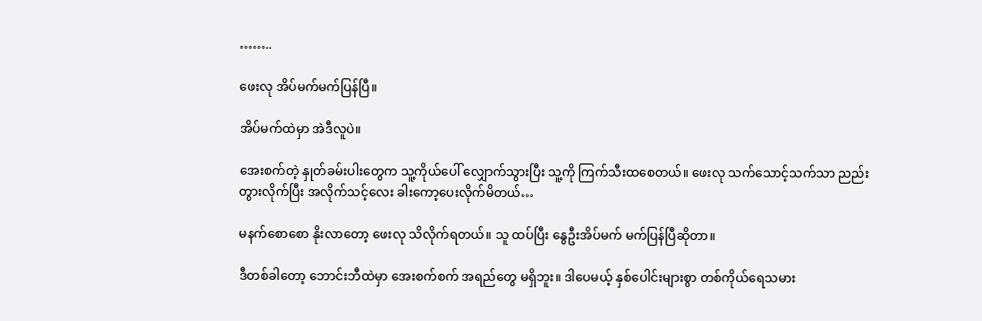……..

ဖေးလု အိပ်မက်မက်ပြန်ပြီ။

အိပ်မက်ထဲမှာ အဲဒီလူပဲ။

အေးစက်တဲ့ နှုတ်ခမ်းပါးတွေက သူ့ကိုယ်ပေါ် လျှောက်သွားပြီး သူ့ကို ကြက်သီးထစေတယ်။ ဖေးလု သက်သောင့်သက်သာ ညည်းတွားလိုက်ပြီး အလိုက်သင့်လေး ခါးကော့ပေးလိုက်မိတယ်…

မနက်စောစော နိုးလာတော့ ဖေးလု သိလိုက်ရတယ်။ သူ ထပ်ပြီး နွေဦးအိပ်မက် မက်ပြန်ပြီဆိုတာ။

ဒီတစ်ခါတော့ ဘောင်းဘီထဲမှာ အေးစက်စက် အရည်တွေ မရှိဘူး။ ဒါပေမယ့် နှစ်ပေါင်းများစွာ တစ်ကိုယ်ရေသမား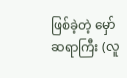ဖြစ်ခဲ့တဲ့ မှော်ဆရာကြီး (လူ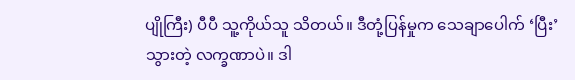ပျိုကြီး) ပီပီ သူ့ကိုယ်သူ သိတယ်။ ဒီတုံ့ပြန်မှုက သေချာပေါက် ‘ပြီး’ သွားတဲ့ လက္ခဏာပဲ။ ဒါ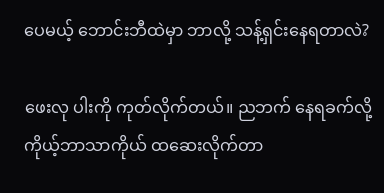ပေမယ့် ဘောင်းဘီထဲမှာ ဘာလို့ သန့်ရှင်းနေရတာလဲ?

ဖေးလု ပါးကို ကုတ်လိုက်တယ်။ ညဘက် နေရခက်လို့ ကိုယ့်ဘာသာကိုယ် ထဆေးလိုက်တာ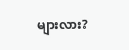များလား?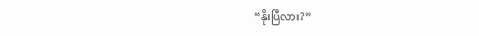“နိုးပြီလား?”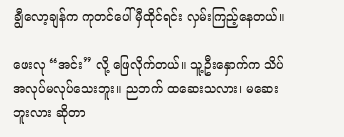ချွီလော့ချန်က ကုတင်ပေါ် မှီထိုင်ရင်း လှမ်းကြည့်နေတယ်။

ဖေးလု “အင်း” လို့ ဖြေလိုက်တယ်။ သူ့ဦးနှောက်က သိပ်အလုပ်မလုပ်သေးဘူး။ ညဘက် ထဆေးသလား၊ မဆေးဘူးလား ဆိုတာ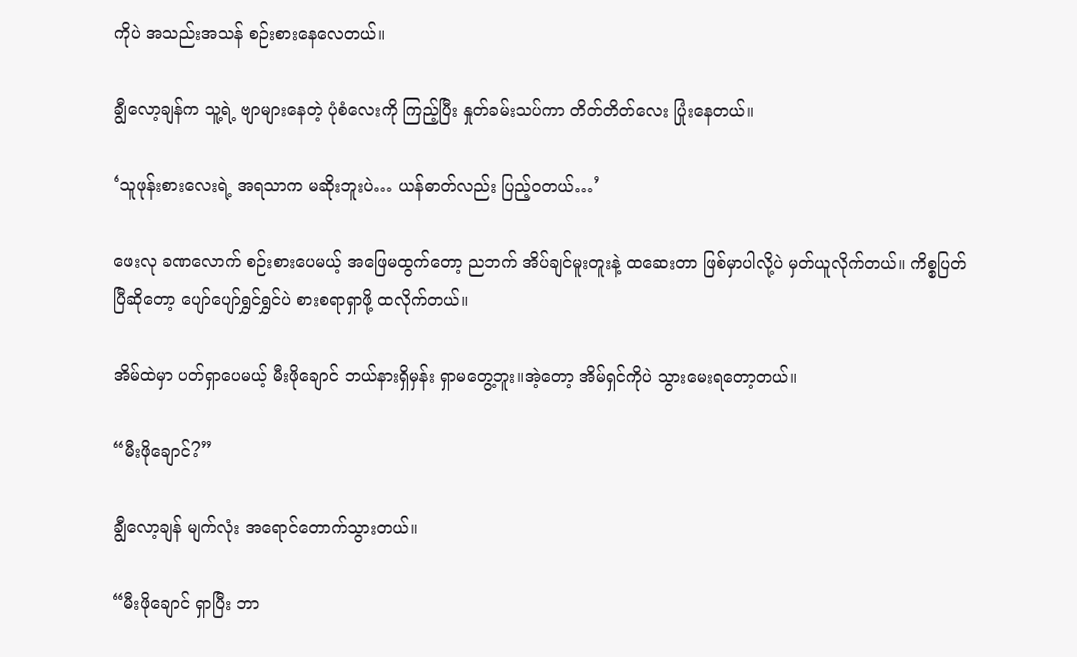ကိုပဲ အသည်းအသန် စဉ်းစားနေလေတယ်။

ချွီလော့ချန်က သူ့ရဲ့ ဗျာများနေတဲ့ ပုံစံလေးကို ကြည့်ပြီး နှုတ်ခမ်းသပ်ကာ တိတ်တိတ်လေး ပြုံးနေတယ်။

‘သူဖုန်းစားလေးရဲ့ အရသာက မဆိုးဘူးပဲ… ယန်ဓာတ်လည်း ပြည့်ဝတယ်…’

ဖေးလု ခဏလောက် စဉ်းစားပေမယ့် အဖြေမထွက်တော့ ညဘက် အိပ်ချင်မူးတူးနဲ့ ထဆေးတာ ဖြစ်မှာပါလို့ပဲ မှတ်ယူလိုက်တယ်။ ကိစ္စပြတ်ပြီဆိုတော့ ပျော်ပျော်ရွှင်ရွှင်ပဲ စားစရာရှာဖို့ ထလိုက်တယ်။

အိမ်ထဲမှာ ပတ်ရှာပေမယ့် မီးဖိုချောင် ဘယ်နားရှိမှန်း ရှာမတွေ့ဘူး။အဲ့တော့ အိမ်ရှင်ကိုပဲ သွားမေးရတော့တယ်။

“မီးဖိုချောင်?”

ချွီလော့ချန် မျက်လုံး အရောင်တောက်သွားတယ်။

“မီးဖိုချောင် ရှာပြီး ဘာ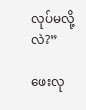လုပ်မလို့လဲ?”

ဖေးလု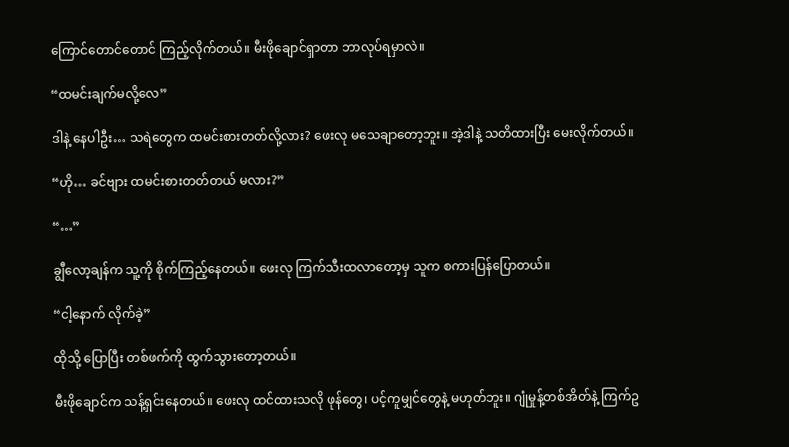ကြောင်တောင်တောင် ကြည့်လိုက်တယ်။ မီးဖိုချောင်ရှာတာ ဘာလုပ်ရမှာလဲ။

“ထမင်းချက်မလို့လေ”

ဒါနဲ့ နေပါဦး… သရဲတွေက ထမင်းစားတတ်လို့လား? ဖေးလု မသေချာတော့ဘူး။ အဲ့ဒါနဲ့ သတိထားပြီး မေးလိုက်တယ်။

“ဟို… ခင်ဗျား ထမင်းစားတတ်တယ် မလား?”

“…”

ချွီလော့ချန်က သူ့ကို စိုက်ကြည့်နေတယ်။ ဖေးလု ကြက်သီးထလာတော့မှ သူက စကားပြန်ပြောတယ်။

“ငါ့နောက် လိုက်ခဲ့”

ထိုသို့ ပြောပြီး တစ်ဖက်ကို ထွက်သွားတော့တယ်။

မီးဖိုချောင်က သန့်ရှင်းနေတယ်။ ဖေးလု ထင်ထားသလို ဖုန်တွေ၊ ပင့်ကူမျှင်တွေနဲ့ မဟုတ်ဘူး။ ဂျုံမှုန့်တစ်အိတ်နဲ့ ကြက်ဥ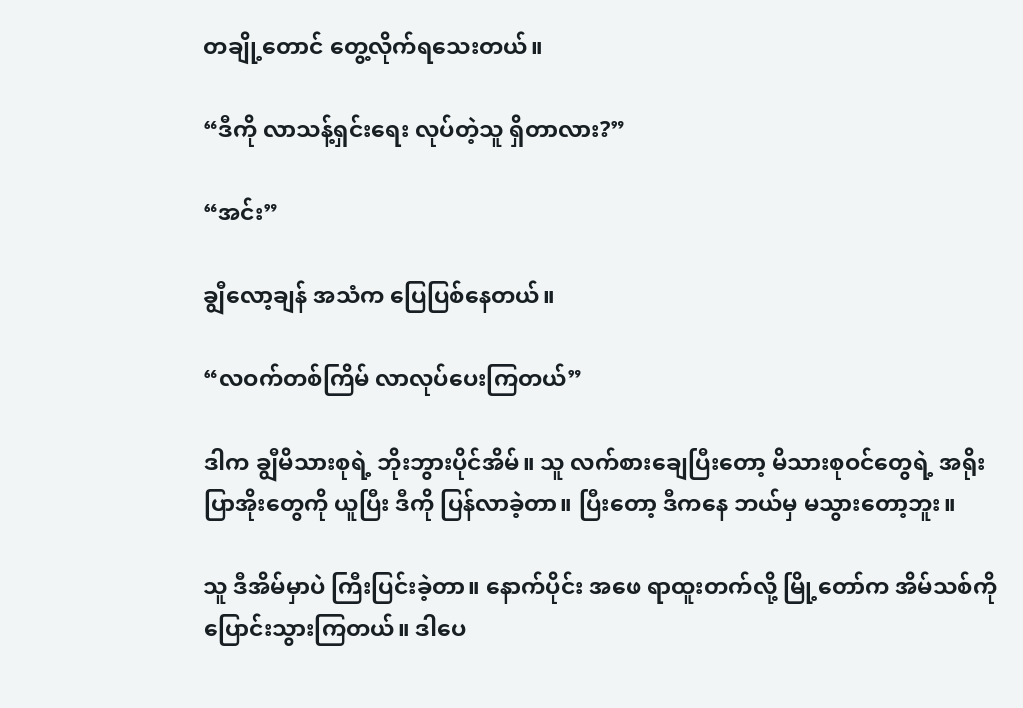တချို့တောင် တွေ့လိုက်ရသေးတယ်။

“ဒီကို လာသန့်ရှင်းရေး လုပ်တဲ့သူ ရှိတာလား?”

“အင်း”

ချွီလော့ချန် အသံက ပြေပြစ်နေတယ်။

“လဝက်တစ်ကြိမ် လာလုပ်ပေးကြတယ်”

ဒါက ချွီမိသားစုရဲ့ ဘိုးဘွားပိုင်အိမ်။ သူ လက်စားချေပြီးတော့ မိသားစုဝင်တွေရဲ့ အရိုးပြာအိုးတွေကို ယူပြီး ဒီကို ပြန်လာခဲ့တာ။ ပြီးတော့ ဒီကနေ ဘယ်မှ မသွားတော့ဘူး။

သူ ဒီအိမ်မှာပဲ ကြီးပြင်းခဲ့တာ။ နောက်ပိုင်း အဖေ ရာထူးတက်လို့ မြို့တော်က အိမ်သစ်ကို ပြောင်းသွားကြတယ်။ ဒါပေ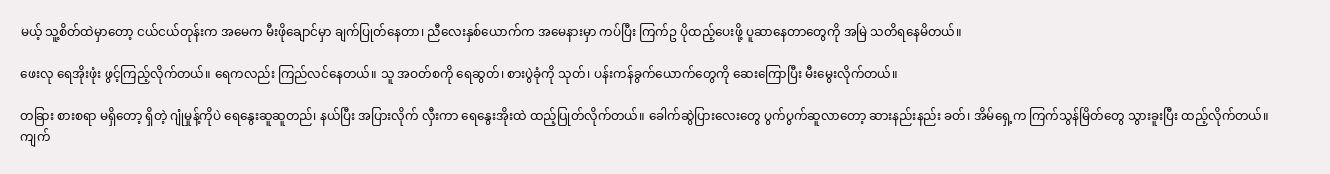မယ့် သူ့စိတ်ထဲမှာတော့ ငယ်ငယ်တုန်းက အမေက မီးဖိုချောင်မှာ ချက်ပြုတ်နေတာ၊ ညီလေးနှစ်ယောက်က အမေနားမှာ ကပ်ပြီး ကြက်ဥ ပိုထည့်ပေးဖို့ ပူဆာနေတာတွေကို အမြဲ သတိရနေမိတယ်။

ဖေးလု ရေအိုးဖုံး ဖွင့်ကြည့်လိုက်တယ်။ ရေကလည်း ကြည်လင်နေတယ်။ သူ အဝတ်စကို ရေဆွတ်၊ စားပွဲခုံကို သုတ်၊ ပန်းကန်ခွက်ယောက်တွေကို ဆေးကြောပြီး မီးမွေးလိုက်တယ်။

တခြား စားစရာ မရှိတော့ ရှိတဲ့ ဂျုံမှုန့်ကိုပဲ ရေနွေးဆူဆူတည်၊ နယ်ပြီး အပြားလိုက် လှီးကာ ရေနွေးအိုးထဲ ထည့်ပြုတ်လိုက်တယ်။ ခေါက်ဆွဲပြားလေးတွေ ပွက်ပွက်ဆူလာတော့ ဆားနည်းနည်း ခတ်၊ အိမ်ရှေ့က ကြက်သွန်မြိတ်တွေ သွားခူးပြီး ထည့်လိုက်တယ်။ ကျက်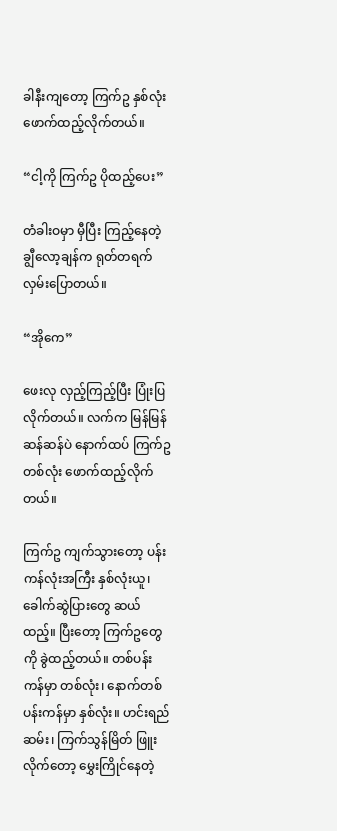ခါနီးကျတော့ ကြက်ဥ နှစ်လုံး ဖောက်ထည့်လိုက်တယ်။

“ငါ့ကို ကြက်ဥ ပိုထည့်ပေး”

တံခါးဝမှာ မှီပြီး ကြည့်နေတဲ့ ချွီလော့ချန်က ရုတ်တရက် လှမ်းပြောတယ်။

“အိုကေ”

ဖေးလု လှည့်ကြည့်ပြီး ပြုံးပြလိုက်တယ်။ လက်က မြန်မြန်ဆန်ဆန်ပဲ နောက်ထပ် ကြက်ဥတစ်လုံး ဖောက်ထည့်လိုက်တယ်။

ကြက်ဥ ကျက်သွားတော့ ပန်းကန်လုံးအကြီး နှစ်လုံးယူ၊ ခေါက်ဆွဲပြားတွေ ဆယ်ထည့်။ ပြီးတော့ ကြက်ဥတွေကို ခွဲထည့်တယ်။ တစ်ပန်းကန်မှာ တစ်လုံး၊ နောက်တစ်ပန်းကန်မှာ နှစ်လုံး။ ဟင်းရည်ဆမ်း၊ ကြက်သွန်မြိတ် ဖြူးလိုက်တော့ မွှေးကြိုင်နေတဲ့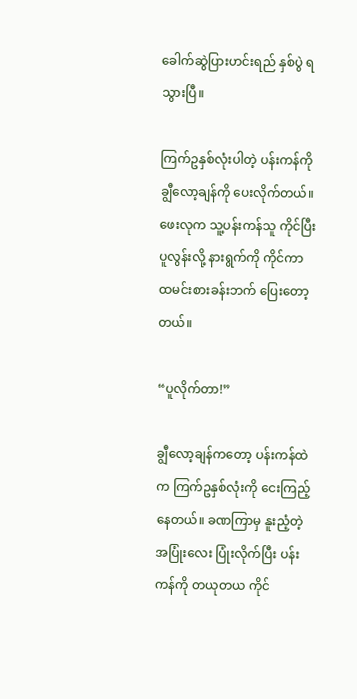ခေါက်ဆွဲပြားဟင်းရည် နှစ်ပွဲ ရသွားပြီ။

ကြက်ဥနှစ်လုံးပါတဲ့ ပန်းကန်ကို ချွီလော့ချန်ကို ပေးလိုက်တယ်။ ဖေးလုက သူ့ပန်းကန်သူ ကိုင်ပြီး ပူလွန်းလို့ နားရွက်ကို ကိုင်ကာ ထမင်းစားခန်းဘက် ပြေးတော့တယ်။

“ပူလိုက်တာ!”

ချွီလော့ချန်ကတော့ ပန်းကန်ထဲက ကြက်ဥနှစ်လုံးကို ငေးကြည့်နေတယ်။ ခဏကြာမှ နူးညံ့တဲ့ အပြုံးလေး ပြုံးလိုက်ပြီး ပန်းကန်ကို တယုတယ ကိုင်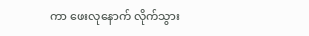ကာ ဖေးလုနောက် လိုက်သွား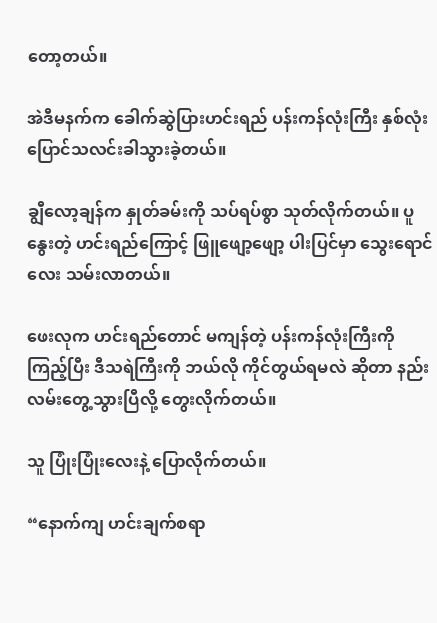တော့တယ်။

အဲဒီမနက်က ခေါက်ဆွဲပြားဟင်းရည် ပန်းကန်လုံးကြီး နှစ်လုံး ပြောင်သလင်းခါသွားခဲ့တယ်။

ချွီလော့ချန်က နှုတ်ခမ်းကို သပ်ရပ်စွာ သုတ်လိုက်တယ်။ ပူနွေးတဲ့ ဟင်းရည်ကြောင့် ဖြူဖျော့ဖျော့ ပါးပြင်မှာ သွေးရောင်လေး သမ်းလာတယ်။

ဖေးလုက ဟင်းရည်တောင် မကျန်တဲ့ ပန်းကန်လုံးကြီးကို ကြည့်ပြီး ဒီသရဲကြီးကို ဘယ်လို ကိုင်တွယ်ရမလဲ ဆိုတာ နည်းလမ်းတွေ့သွားပြီလို့ တွေးလိုက်တယ်။

သူ ပြုံးပြုံးလေးနဲ့ ပြောလိုက်တယ်။

“နောက်ကျ ဟင်းချက်စရာ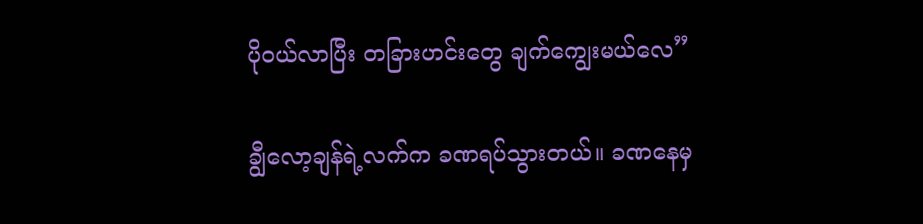ပိုဝယ်လာပြီး တခြားဟင်းတွေ ချက်ကျွေးမယ်လေ”

ချွီလော့ချန်ရဲ့လက်က ခဏရပ်သွားတယ်။ ခဏနေမှ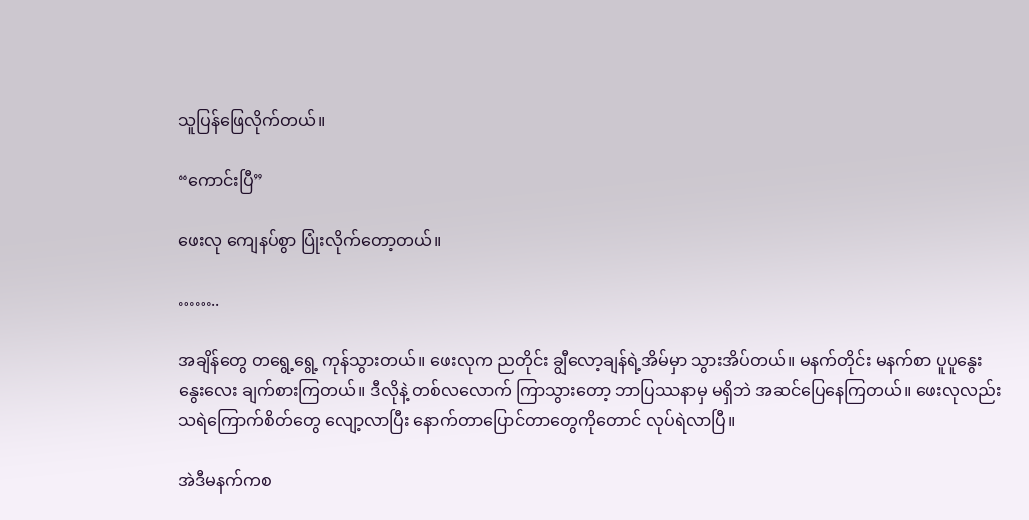သူပြန်ဖြေလိုက်တယ်။

“ကောင်းပြီ”

ဖေးလု ကျေနပ်စွာ ပြုံးလိုက်တော့တယ်။

……..

အချိန်တွေ တရွေ့ရွေ့ ကုန်သွားတယ်။ ဖေးလုက ညတိုင်း ချွီလော့ချန်ရဲ့အိမ်မှာ သွားအိပ်တယ်။ မနက်တိုင်း မနက်စာ ပူပူနွေးနွေးလေး ချက်စားကြတယ်။ ဒီလိုနဲ့ တစ်လလောက် ကြာသွားတော့ ဘာပြဿနာမှ မရှိဘဲ အဆင်ပြေနေကြတယ်။ ဖေးလုလည်း သရဲကြောက်စိတ်တွေ လျော့လာပြီး နောက်တာပြောင်တာတွေကိုတောင် လုပ်ရဲလာပြီ။

အဲဒီမနက်ကစ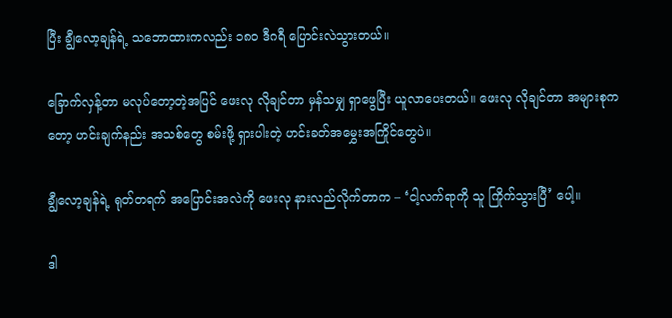ပြီး ချွီလော့ချန်ရဲ့ သဘောထားကလည်း ၁၈၀ ဒီဂရီ ပြောင်းလဲသွားတယ်။

ခြောက်လှန့်တာ မလုပ်တော့တဲ့အပြင် ဖေးလု လိုချင်တာ မှန်သမျှ ရှာဖွေပြီး ယူလာပေးတယ်။ ဖေးလု လိုချင်တာ အများစုကတော့ ဟင်းချက်နည်း အသစ်တွေ စမ်းဖို့ ရှားပါးတဲ့ ဟင်းခတ်အမွှေးအကြိုင်တွေပဲ။

ချွီလော့ချန်ရဲ့ ရုတ်တရက် အပြောင်းအလဲကို ဖေးလု နားလည်လိုက်တာက – ‘ငါ့လက်ရာကို သူ ကြိုက်သွားပြီ’ ပေါ့။

ဒါ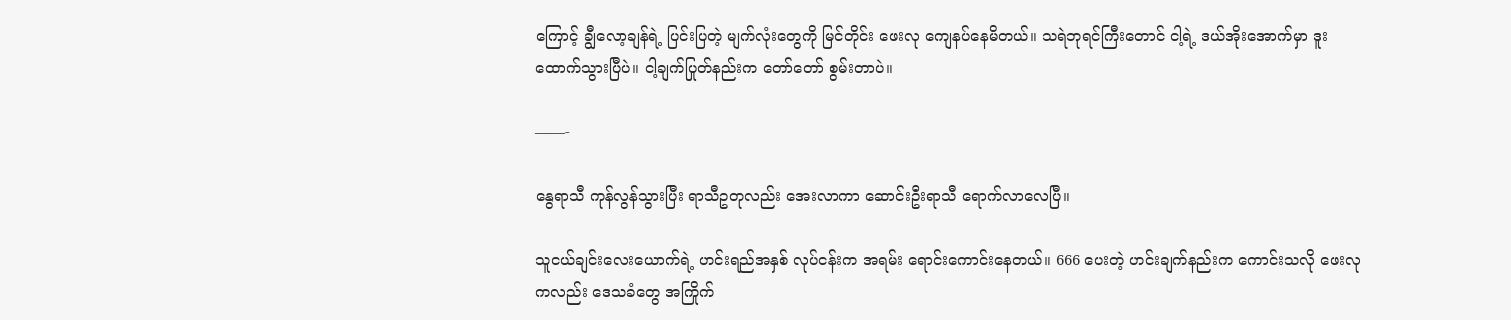ကြောင့် ချွီလော့ချန်ရဲ့ ပြင်းပြတဲ့ မျက်လုံးတွေကို မြင်တိုင်း ဖေးလု ကျေနပ်နေမိတယ်။ သရဲဘုရင်ကြီးတောင် ငါ့ရဲ့ ဒယ်အိုးအောက်မှာ ဒူးထောက်သွားပြီပဲ။ ငါ့ချက်ပြုတ်နည်းက တော်တော် စွမ်းတာပဲ။

——-

နွေရာသီ ကုန်လွန်သွားပြီး ရာသီဥတုလည်း အေးလာကာ ဆောင်းဦးရာသီ ရောက်လာလေပြီ။

သူငယ်ချင်းလေးယောက်ရဲ့ ဟင်းရည်အနှစ် လုပ်ငန်းက အရမ်း ရောင်းကောင်းနေတယ်။ 666 ပေးတဲ့ ဟင်းချက်နည်းက ကောင်းသလို ဖေးလုကလည်း ဒေသခံတွေ အကြိုက်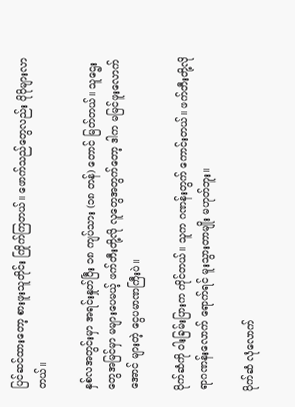ပြင်ဆင်ထားတော့ စားဖူးသူတိုင်း ကြိုက်ကြတယ်။ ဖောက်သည်တွေလည်း ပိုပိုများလာတယ်။

နှစ်လအတွင်းမှာ အရင်းနှုတ်ပြီး ၁၈ ကျပ်သား (၁၈ တန်) တောင် မြတ်တယ်။ သူဌေးတွေအမြင်မှာ မများပေမယ့် ဖက်တီးတို့လို လူတွေအတွက်တော့ ဒါက မမြင်ဖူးလောက်အောင် များတဲ့ ငွေပမာဏကြီးပဲ။

ပိုက်ဆံကို ဝါးခြမ်းပြားက ကိုင်တယ်။ သူက ဂဏန်းတွက် ကောင်းတယ်။ ဖက်တီးတို့လို ရာဂဏန်းလောက် ရောက်ရင် မူးသွားတာမျိုး မဟုတ်ဘူး။

ပိုက်ဆံ လုံလောက်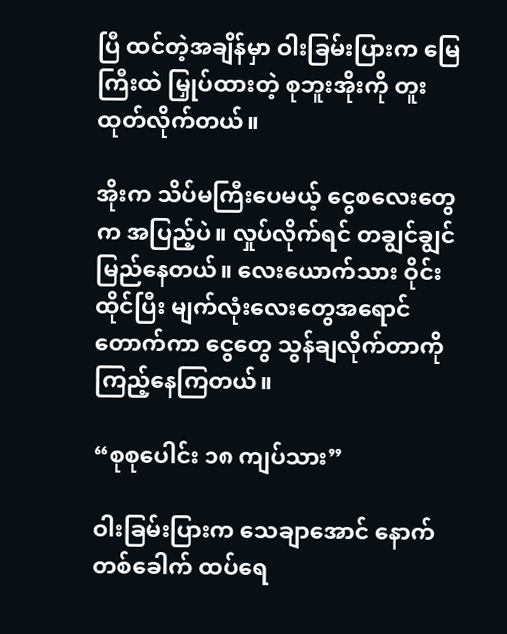ပြီ ထင်တဲ့အချိန်မှာ ဝါးခြမ်းပြားက မြေကြီးထဲ မြှုပ်ထားတဲ့ စုဘူးအိုးကို တူးထုတ်လိုက်တယ်။

အိုးက သိပ်မကြီးပေမယ့် ငွေစလေးတွေက အပြည့်ပဲ။ လှုပ်လိုက်ရင် တချွင်ချွင် မြည်နေတယ်။ လေးယောက်သား ဝိုင်းထိုင်ပြီး မျက်လုံးလေးတွေအရောင်တောက်ကာ ငွေတွေ သွန်ချလိုက်တာကို ကြည့်နေကြတယ်။

“စုစုပေါင်း ၁၈ ကျပ်သား”

ဝါးခြမ်းပြားက သေချာအောင် နောက်တစ်ခေါက် ထပ်ရေ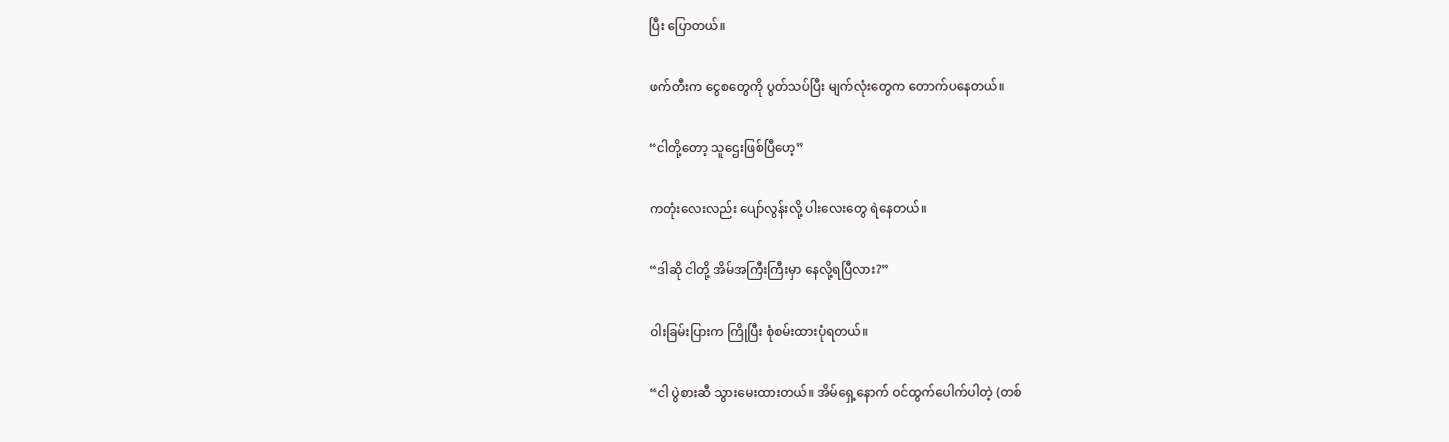ပြီး ပြောတယ်။

ဖက်တီးက ငွေစတွေကို ပွတ်သပ်ပြီး မျက်လုံးတွေက တောက်ပနေတယ်။

“ငါတို့တော့ သူဌေးဖြစ်ပြီဟေ့”

ကတုံးလေးလည်း ပျော်လွန်းလို့ ပါးလေးတွေ ရဲနေတယ်။

“ဒါဆို ငါတို့ အိမ်အကြီးကြီးမှာ နေလို့ရပြီလား?”

ဝါးခြမ်းပြားက ကြိုပြီး စုံစမ်းထားပုံရတယ်။

“ငါ ပွဲစားဆီ သွားမေးထားတယ်။ အိမ်ရှေ့နောက် ဝင်ထွက်ပေါက်ပါတဲ့ (တစ်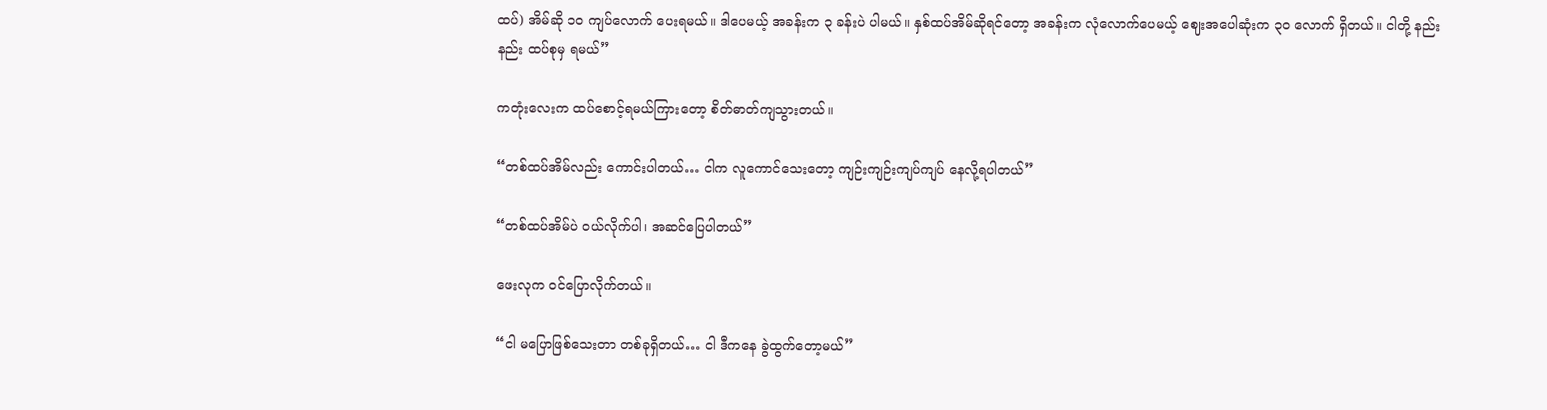ထပ်) အိမ်ဆို ၁၀ ကျပ်လောက် ပေးရမယ်။ ဒါပေမယ့် အခန်းက ၃ ခန်းပဲ ပါမယ်။ နှစ်ထပ်အိမ်ဆိုရင်တော့ အခန်းက လုံလောက်ပေမယ့် ဈေးအပေါဆုံးက ၃၀ လောက် ရှိတယ်။ ငါတို့ နည်းနည်း ထပ်စုမှ ရမယ်”

ကတုံးလေးက ထပ်စောင့်ရမယ်ကြားတော့ စိတ်ဓာတ်ကျသွားတယ်။

“တစ်ထပ်အိမ်လည်း ကောင်းပါတယ်… ငါက လူကောင်သေးတော့ ကျဉ်းကျဉ်းကျပ်ကျပ် နေလို့ရပါတယ်”

“တစ်ထပ်အိမ်ပဲ ဝယ်လိုက်ပါ၊ အဆင်ပြေပါတယ်”

ဖေးလုက ဝင်ပြောလိုက်တယ်။

“ငါ မပြောဖြစ်သေးတာ တစ်ခုရှိတယ်… ငါ ဒီကနေ ခွဲထွက်တော့မယ်”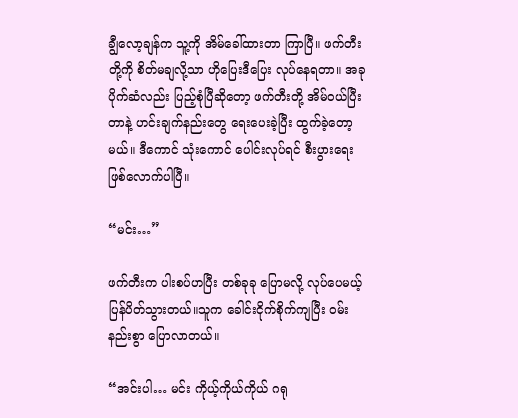ချွီလော့ချန်က သူ့ကို အိမ်ခေါ်ထားတာ ကြာပြီ။ ဖက်တီးတို့ကို စိတ်မချလို့သာ ဟိုပြေးဒီပြေး လုပ်နေရတာ။ အခု ပိုက်ဆံလည်း ပြည့်စုံပြီဆိုတော့ ဖက်တီးတို့ အိမ်ဝယ်ပြီးတာနဲ့ ဟင်းချက်နည်းတွေ ရေးပေးခဲ့ပြီး ထွက်ခဲ့တော့မယ်။ ဒီကောင် သုံးကောင် ပေါင်းလုပ်ရင် စီးပွားရေး ဖြစ်လောက်ပါပြီ။

“မင်း…”

ဖက်တီးက ပါးစပ်ဟပြီး တစ်ခုခု ပြောမလို့ လုပ်ပေမယ့် ပြန်ပိတ်သွားတယ်။သူက ခေါင်းငိုက်စိုက်ကျပြီး ဝမ်းနည်းစွာ ပြောလာတယ်။

“အင်းပါ… မင်း ကိုယ့်ကိုယ်ကိုယ် ဂရု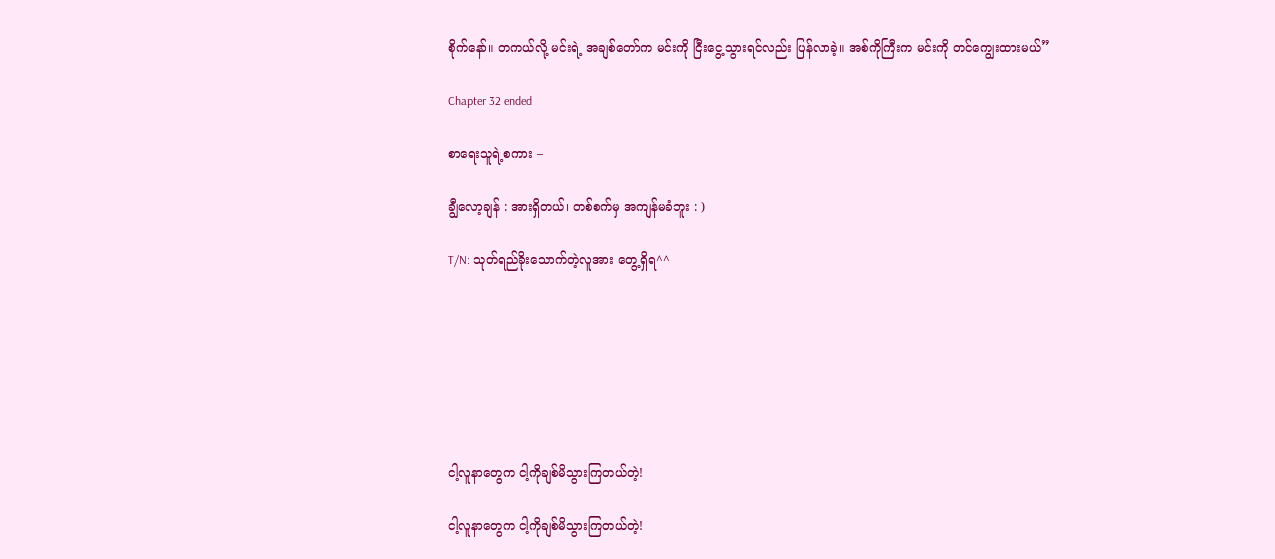စိုက်နော်။ တကယ်လို့ မင်းရဲ့ အချစ်တော်က မင်းကို ငြီးငွေ့သွားရင်လည်း ပြန်လာခဲ့။ အစ်ကိုကြီးက မင်းကို တင်ကျွေးထားမယ်”

Chapter 32 ended

စာရေးသူရဲ့စကား –

ချွီလော့ချန် : အားရှိတယ်၊ တစ်စက်မှ အကျန်မခံဘူး : )

T/N: သုတ်ရည်ခိုးသောက်တဲ့လူအား တွေ့ရှိရ^^







ငါ့လူနာတွေက ငါ့ကိုချစ်မိသွားကြတယ်တဲ့!

ငါ့လူနာတွေက ငါ့ကိုချစ်မိသွားကြတယ်တဲ့!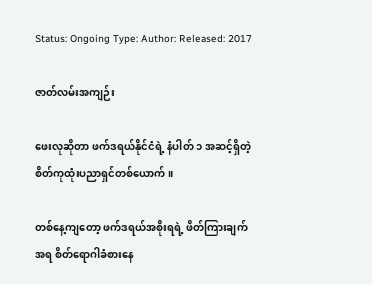Status: Ongoing Type: Author: Released: 2017

ဇာတ်လမ်းအကျဉ်း

ဖေးလုဆိုတာ ဖက်ဒရယ်နိုင်ငံရဲ့ နံပါတ် ၁ အဆင့်ရှိတဲ့ စိတ်ကုထုံးပညာရှင်တစ်ယောက်။

တစ်နေ့ကျတော့ ဖက်ဒရယ်အစိုးရရဲ့ ဖိတ်ကြားချက်အရ စိတ်ရောဂါခံစားနေ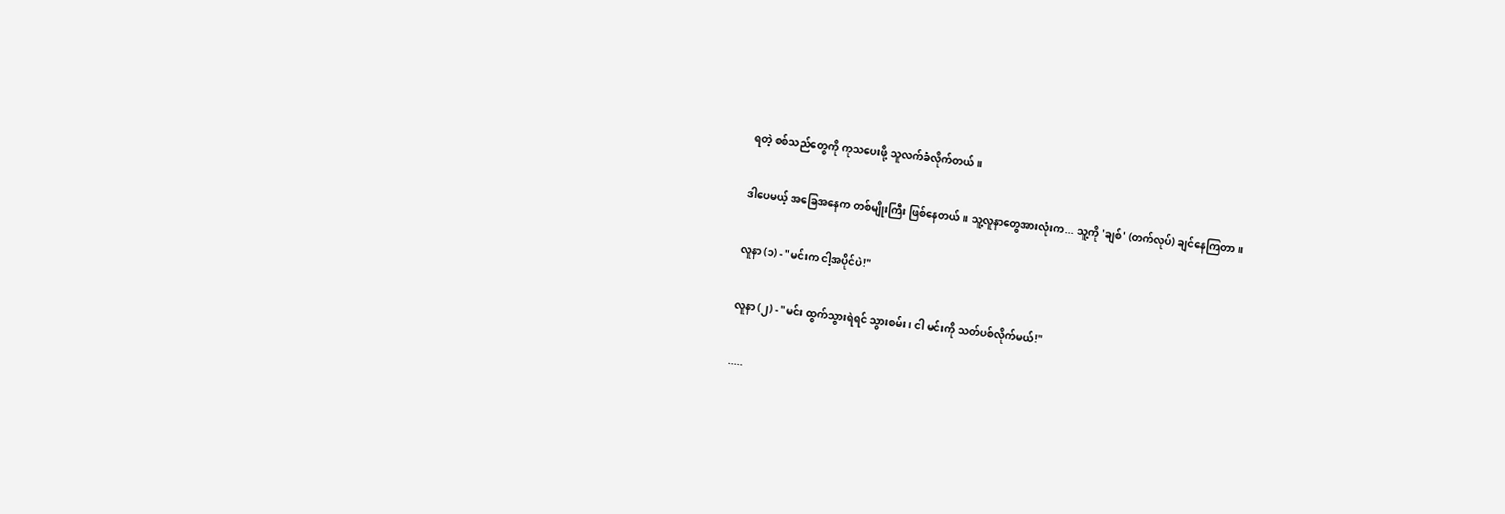ရတဲ့ စစ်သည်တွေကို ကုသပေးဖို့ သူလက်ခံလိုက်တယ်။

ဒါပေမယ့် အခြေအနေက တစ်မျိုးကြီး ဖြစ်နေတယ်။ သူ့လူနာတွေအားလုံးက... သူ့ကို 'ချစ်' (တက်လုပ်) ချင်နေကြတာ။

လူနာ (၁) - "မင်းက ငါ့အပိုင်ပဲ!"

လူနာ (၂) - "မင်း ထွက်သွားရဲရင် သွားစမ်း၊ ငါ မင်းကို သတ်ပစ်လိုက်မယ်!"

.....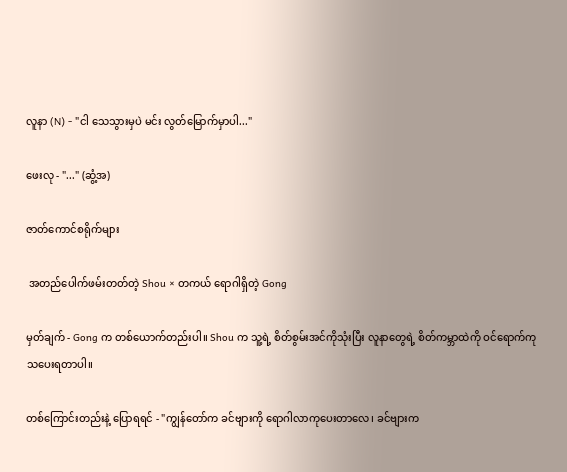လူနာ (N) - "ငါ သေသွားမှပဲ မင်း လွတ်မြောက်မှာပါ..."

ဖေးလု - "..." (ဆွံ့အ)

ဇာတ်ကောင်စရိုက်များ

 အတည်ပေါက်ဖမ်းတတ်တဲ့ Shou × တကယ် ရောဂါရှိတဲ့ Gong

မှတ်ချက် - Gong က တစ်ယောက်တည်းပါ။ Shou က သူ့ရဲ့ စိတ်စွမ်းအင်ကိုသုံးပြီး လူနာတွေရဲ့ စိတ်ကမ္ဘာထဲကို ဝင်ရောက်ကုသပေးရတာပါ။

တစ်ကြောင်းတည်းနဲ့ ပြောရရင် - "ကျွန်တော်က ခင်ဗျားကို ရောဂါလာကုပေးတာလေ၊ ခင်ဗျားက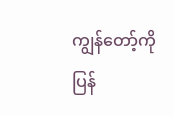ကျွန်တော့်ကို ပြန်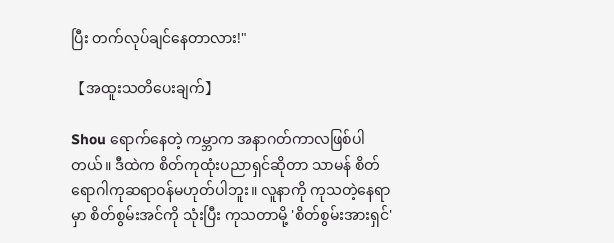ပြီး တက်လုပ်ချင်နေတာလား!"

【အထူးသတိပေးချက်】

Shou ရောက်နေတဲ့ ကမ္ဘာက အနာဂတ်ကာလဖြစ်ပါတယ်။ ဒီထဲက စိတ်ကုထုံးပညာရှင်ဆိုတာ သာမန် စိတ်ရောဂါကုဆရာဝန်မဟုတ်ပါဘူး။ လူနာကို ကုသတဲ့နေရာမှာ စိတ်စွမ်းအင်ကို သုံးပြီး ကုသတာမို့ 'စိတ်စွမ်းအားရှင်'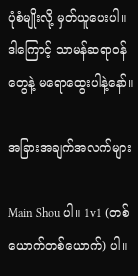ပုံစံမျိုးလို့ မှတ်ယူပေးပါ။ ဒါကြောင့် သာမန်ဆရာဝန်တွေနဲ့ မရောထွေးပါနဲ့နော်။

အခြားအချက်အလက်များ

Main Shou ပါ။ 1v1 (တစ်ယောက်တစ်ယောက်) ပါ။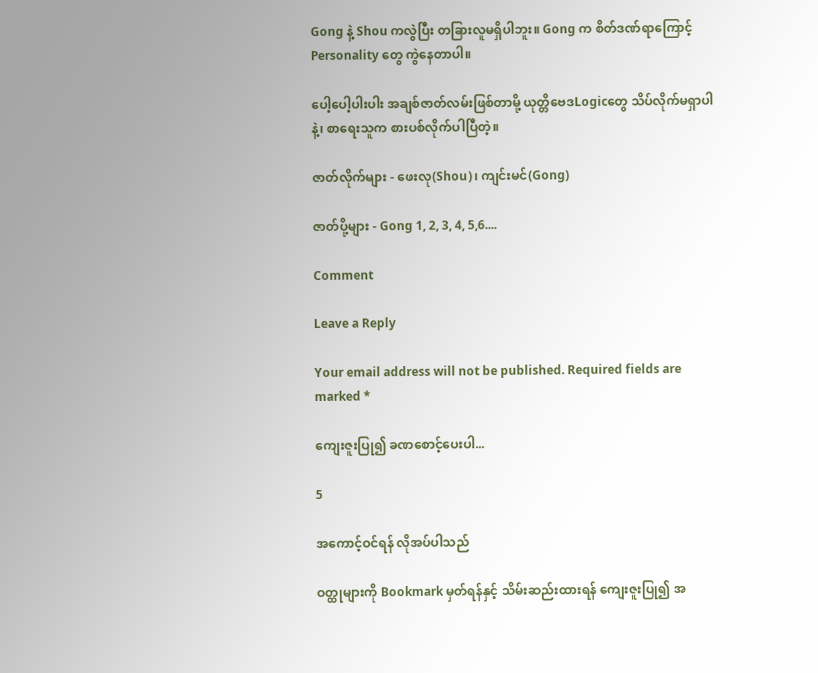Gong နဲ့ Shou ကလွဲပြီး တခြားလူမရှိပါဘူး။ Gong က စိတ်ဒဏ်ရာကြောင့် Personality တွေ ကွဲနေတာပါ။

ပေါ့ပေါ့ပါးပါး အချစ်ဇာတ်လမ်းဖြစ်တာမို့ ယုတ္တိဗေဒLogicတွေ သိပ်လိုက်မရှာပါနဲ့၊ စာရေးသူက စားပစ်လိုက်ပါပြီတဲ့။

ဇာတ်လိုက်များ - ဖေးလု(Shou)၊ ကျင်းမင်(Gong)

ဇာတ်ပို့များ - Gong 1, 2, 3, 4, 5,6....

Comment

Leave a Reply

Your email address will not be published. Required fields are marked *

ကျေးဇူးပြု၍ ခဏစောင့်ပေးပါ...

5

အကောင့်ဝင်ရန် လိုအပ်ပါသည်

ဝတ္ထုများကို Bookmark မှတ်ရန်နှင့် သိမ်းဆည်းထားရန် ကျေးဇူးပြု၍ အ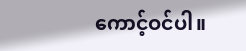ကောင့်ဝင်ပါ။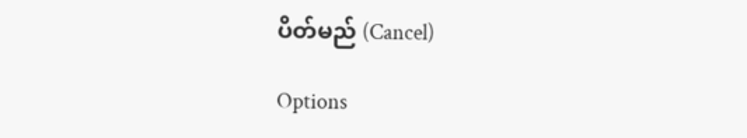ပိတ်မည် (Cancel)

Options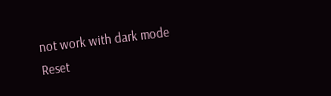not work with dark mode
Reset